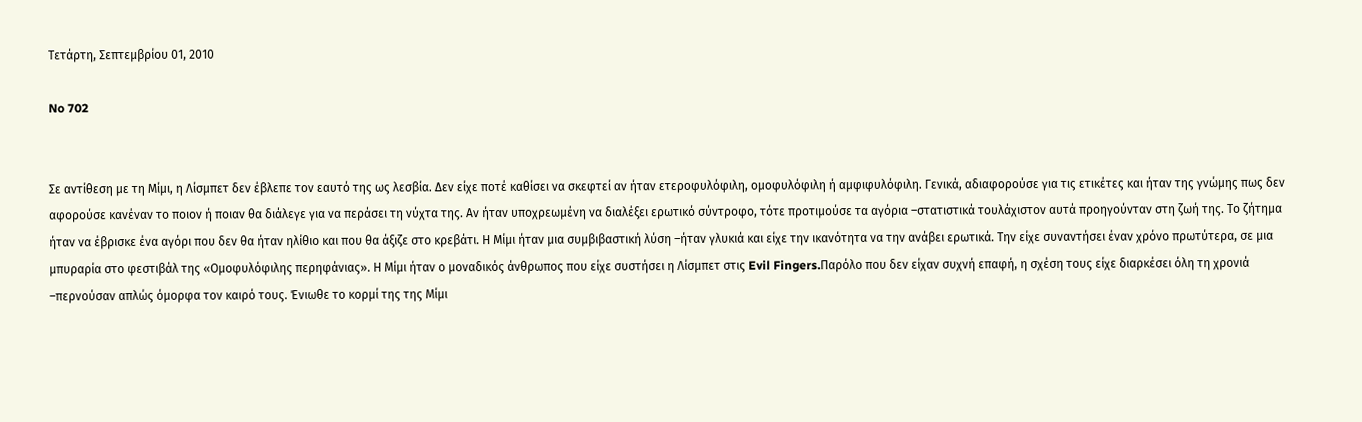Τετάρτη, Σεπτεμβρίου 01, 2010

No 702


Σε αντίθεση με τη Μίμι, η Λίσμπετ δεν έβλεπε τον εαυτό της ως λεσβία. Δεν είχε ποτέ καθίσει να σκεφτεί αν ήταν ετεροφυλόφιλη, ομοφυλόφιλη ή αμφιφυλόφιλη. Γενικά, αδιαφορούσε για τις ετικέτες και ήταν της γνώμης πως δεν αφορούσε κανέναν το ποιον ή ποιαν θα διάλεγε για να περάσει τη νύχτα της. Αν ήταν υποχρεωμένη να διαλέξει ερωτικό σύντροφο, τότε προτιμούσε τα αγόρια –στατιστικά τουλάχιστον αυτά προηγούνταν στη ζωή της. Το ζήτημα ήταν να έβρισκε ένα αγόρι που δεν θα ήταν ηλίθιο και που θα άξιζε στο κρεβάτι. Η Μίμι ήταν μια συμβιβαστική λύση –ήταν γλυκιά και είχε την ικανότητα να την ανάβει ερωτικά. Την είχε συναντήσει έναν χρόνο πρωτύτερα, σε μια μπυραρία στο φεστιβάλ της «Ομοφυλόφιλης περηφάνιας». Η Μίμι ήταν ο μοναδικός άνθρωπος που είχε συστήσει η Λίσμπετ στις Evil Fingers.Παρόλο που δεν είχαν συχνή επαφή, η σχέση τους είχε διαρκέσει όλη τη χρονιά –περνούσαν απλώς όμορφα τον καιρό τους. Ένιωθε το κορμί της της Μίμι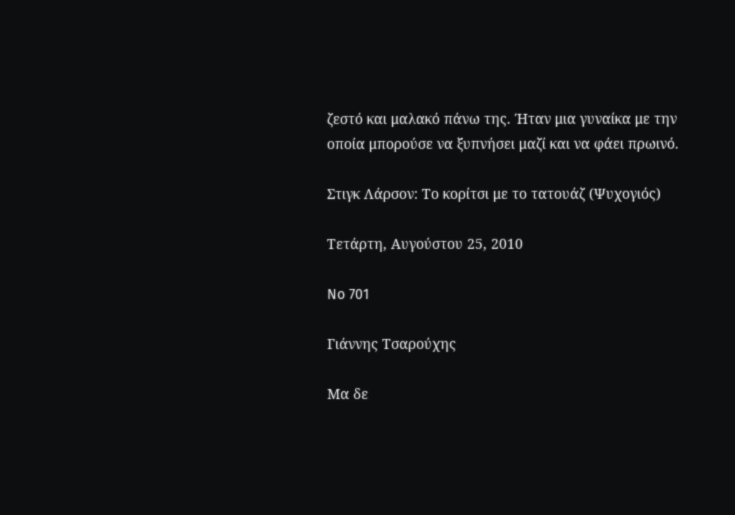ζεστό και μαλακό πάνω της. Ήταν μια γυναίκα με την οποία μπορούσε να ξυπνήσει μαζί και να φάει πρωινό.

Στιγκ Λάρσον: Το κορίτσι με το τατουάζ (Ψυχογιός)

Τετάρτη, Αυγούστου 25, 2010

No 701

Γιάννης Τσαρούχης

Μα δε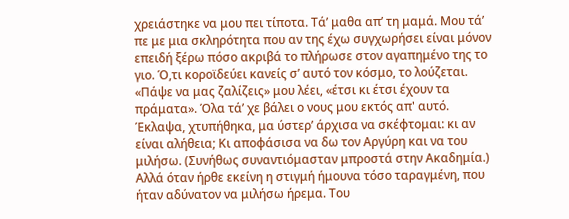χρειάστηκε να μου πει τίποτα. Τά’ μαθα απ’ τη μαμά. Μου τά’ πε με μια σκληρότητα που αν της έχω συγχωρήσει είναι μόνον επειδή ξέρω πόσο ακριβά το πλήρωσε στον αγαπημένο της το γιο. Ό,τι κοροϊδεύει κανείς σ’ αυτό τον κόσμο, το λούζεται. «Πάψε να μας ζαλίζεις» μου λέει, «έτσι κι έτσι έχουν τα πράματα». Όλα τά’ χε βάλει ο νους μου εκτός απ' αυτό. Έκλαψα, χτυπήθηκα, μα ύστερ’ άρχισα να σκέφτομαι: κι αν είναι αλήθεια; Κι αποφάσισα να δω τον Αργύρη και να του μιλήσω. (Συνήθως συναντιόμασταν μπροστά στην Ακαδημία.) Αλλά όταν ήρθε εκείνη η στιγμή ήμουνα τόσο ταραγμένη, που ήταν αδύνατον να μιλήσω ήρεμα. Του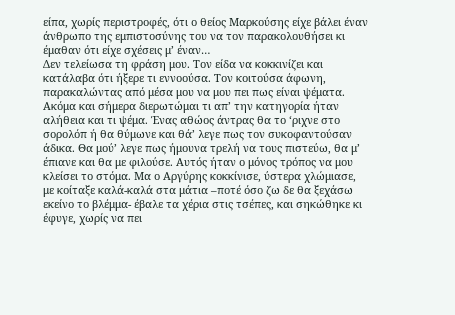είπα, χωρίς περιστροφές, ότι ο θείος Μαρκούσης είχε βάλει έναν άνθρωπο της εμπιστοσύνης του να τον παρακολουθήσει κι έμαθαν ότι είχε σχέσεις μ’ έναν…
Δεν τελείωσα τη φράση μου. Τον είδα να κοκκινίζει και κατάλαβα ότι ήξερε τι εννοούσα. Τον κοιτούσα άφωνη, παρακαλώντας από μέσα μου να μου πει πως είναι ψέματα. Ακόμα και σήμερα διερωτώμαι τι απ’ την κατηγορία ήταν αλήθεια και τι ψέμα. Ένας αθώος άντρας θα το ‘ριχνε στο σορολόπ ή θα θύμωνε και θά’ λεγε πως τον συκοφαντούσαν άδικα. Θα μού’ λεγε πως ήμουνα τρελή να τους πιστεύω, θα μ’ έπιανε και θα με φιλούσε. Αυτός ήταν ο μόνος τρόπος να μου κλείσει το στόμα. Μα ο Αργύρης κοκκίνισε, ύστερα χλώμιασε, με κοίταξε καλά-καλά στα μάτια –ποτέ όσο ζω δε θα ξεχάσω εκείνο το βλέμμα- έβαλε τα χέρια στις τσέπες, και σηκώθηκε κι έφυγε, χωρίς να πει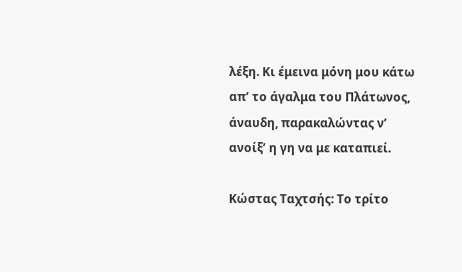λέξη. Κι έμεινα μόνη μου κάτω απ’ το άγαλμα του Πλάτωνος, άναυδη, παρακαλώντας ν’ ανοίξ’ η γη να με καταπιεί.

Κώστας Ταχτσής: Το τρίτο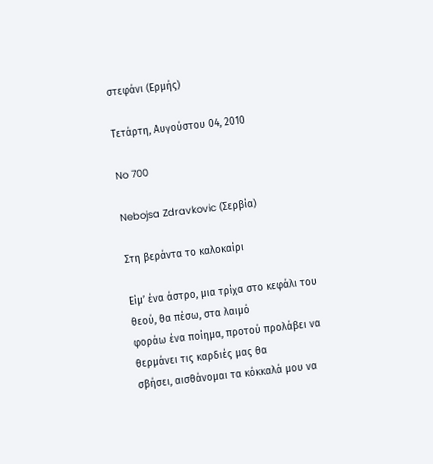στεφάνι (Ερμής)

Τετάρτη, Αυγούστου 04, 2010

No 700

Nebojsa Zdravkovic (Σερβία)

Στη βεράντα το καλοκαίρι

Είμ’ ένα άστρο, μια τρίχα στο κεφάλι του θεού, θα πέσω, στα λαιμό
φοράω ένα ποίημα, προτού προλάβει να θερμάνει τις καρδιές μας θα
σβήσει, αισθάνομαι τα κόκκαλά μου να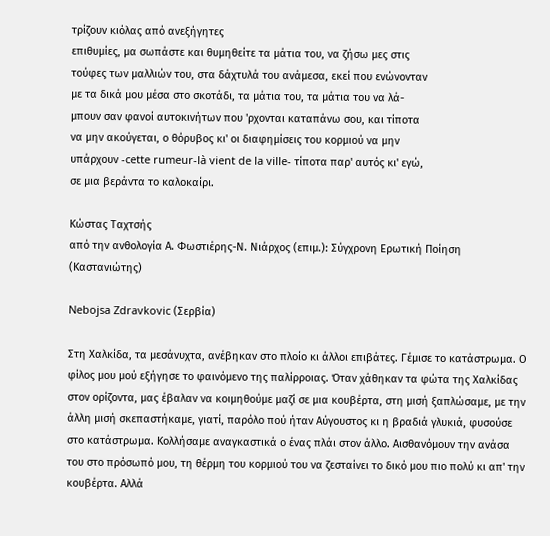τρίζουν κιόλας από ανεξήγητες
επιθυμίες, μα σωπάστε και θυμηθείτε τα μάτια του, να ζήσω μες στις
τούφες των μαλλιών του, στα δάχτυλά του ανάμεσα, εκεί που ενώνονταν
με τα δικά μου μέσα στο σκοτάδι, τα μάτια του, τα μάτια του να λά-
μπουν σαν φανοί αυτοκινήτων που 'ρχονται καταπάνω σου, και τίποτα
να μην ακούγεται, ο θόρυβος κι' οι διαφημίσεις του κορμιού να μην
υπάρχουν -cette rumeur-là vient de la ville- τίποτα παρ' αυτός κι' εγώ,
σε μια βεράντα το καλοκαίρι.

Κώστας Ταχτσής
από την ανθολογία Α. Φωστιέρης-Ν. Νιάρχος (επιμ.): Σύγχρονη Ερωτική Ποίηση (Καστανιώτης)

Nebojsa Zdravkovic (Σερβία)

Στη Χαλκίδα, τα μεσάνυχτα, ανέβηκαν στο πλοίο κι άλλοι επιβάτες. Γέμισε το κατάστρωμα. Ο φίλος μου μού εξήγησε το φαινόμενο της παλίρροιας. Όταν χάθηκαν τα φώτα της Χαλκίδας στον ορίζοντα, μας έβαλαν να κοιμηθούμε μαζί σε μια κουβέρτα, στη μισή ξαπλώσαμε, με την άλλη μισή σκεπαστήκαμε, γιατί, παρόλο πού ήταν Αύγουστος κι η βραδιά γλυκιά, φυσούσε στο κατάστρωμα. Κολλήσαμε αναγκαστικά ο ένας πλάι στον άλλο. Αισθανόμουν την ανάσα του στο πρόσωπό μου, τη θέρμη του κορμιού του να ζεσταίνει το δικό μου πιο πολύ κι απ' την κουβέρτα. Αλλά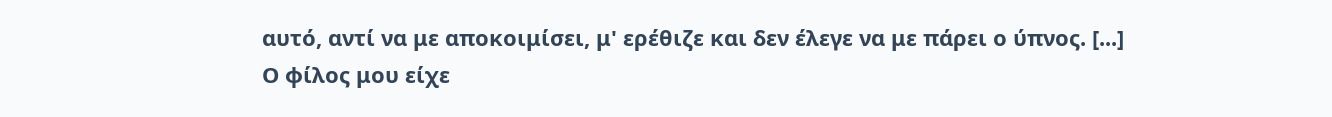αυτό, αντί να με αποκοιμίσει, μ' ερέθιζε και δεν έλεγε να με πάρει ο ύπνος. [...]
Ο φίλος μου είχε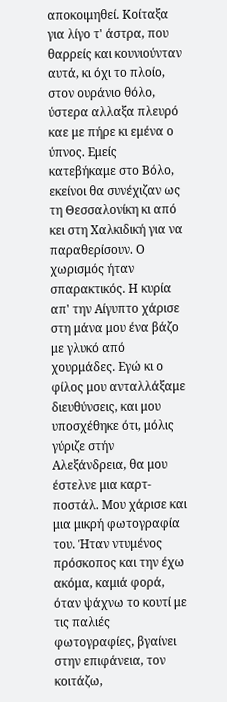αποκοιμηθεί. Κοίταξα για λίγο τ' άστρα, που θαρρείς και κουνιούνταν αυτά, κι όχι το πλοίο, στον ουράνιο θόλο, ύστερα αλλαξα πλευρό καε με πήρε κι εμένα ο ύπνος. Εμείς κατεβήκαμε στο Βόλο, εκείνοι θα συνέχιζαν ως τη Θεσσαλονίκη κι από κει στη Χαλκιδική για να παραθερίσουν. Ο χωρισμός ήταν σπαρακτικός. Η κυρία απ' την Αίγυπτο χάρισε στη μάνα μου ένα βάζο με γλυκό από χουρμάδες. Εγώ κι ο φίλος μου ανταλλάξαμε διευθύνσεις, και μου υποσχέθηκε ότι, μόλις γύριζε στήν Αλεξάνδρεια, θα μου έστελνε μια καρτ-ποστάλ. Μου χάρισε και μια μικρή φωτογραφία του. Ήταν ντυμένος πρόσκοπος και την έχω ακόμα, καμιά φορά, όταν ψάχνω το κουτί με τις παλιές φωτογραφίες, βγαίνει στην επιφάνεια, τον κοιτάζω,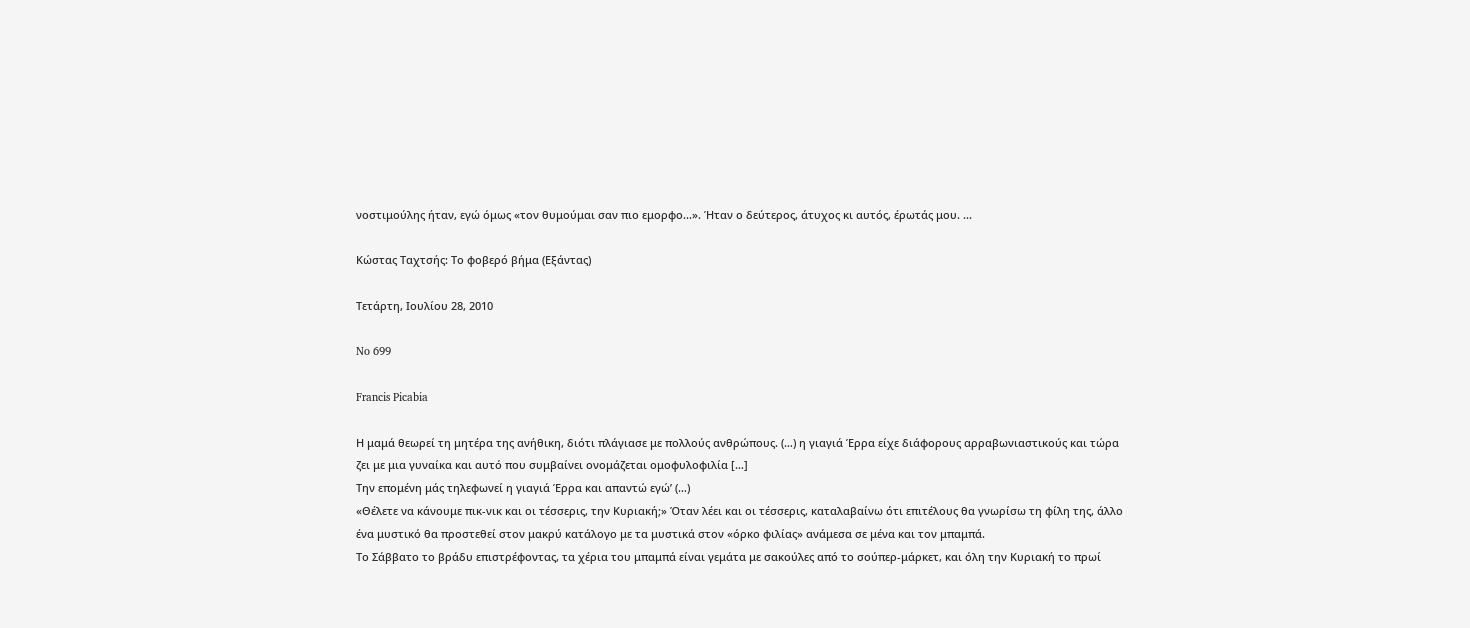νοστιμούλης ήταν, εγώ όμως «τον θυμούμαι σαν πιο εμορφο...». Ήταν ο δεύτερος, άτυχος κι αυτός, έρωτάς μου. ...

Κώστας Ταχτσής: Το φοβερό βήμα (Εξάντας)

Τετάρτη, Ιουλίου 28, 2010

No 699

Francis Picabia

Η μαμά θεωρεί τη μητέρα της ανήθικη, διότι πλάγιασε με πολλούς ανθρώπους. (…) η γιαγιά Έρρα είχε διάφορους αρραβωνιαστικούς και τώρα ζει με μια γυναίκα και αυτό που συμβαίνει ονομάζεται ομοφυλοφιλία […]
Την επομένη μάς τηλεφωνεί η γιαγιά Έρρα και απαντώ εγώ’ (…)
«Θέλετε να κάνουμε πικ-νικ και οι τέσσερις, την Κυριακή;» Όταν λέει και οι τέσσερις, καταλαβαίνω ότι επιτέλους θα γνωρίσω τη φίλη της, άλλο ένα μυστικό θα προστεθεί στον μακρύ κατάλογο με τα μυστικά στον «όρκο φιλίας» ανάμεσα σε μένα και τον μπαμπά.
Το Σάββατο το βράδυ επιστρέφοντας, τα χέρια του μπαμπά είναι γεμάτα με σακούλες από το σούπερ-μάρκετ, και όλη την Κυριακή το πρωί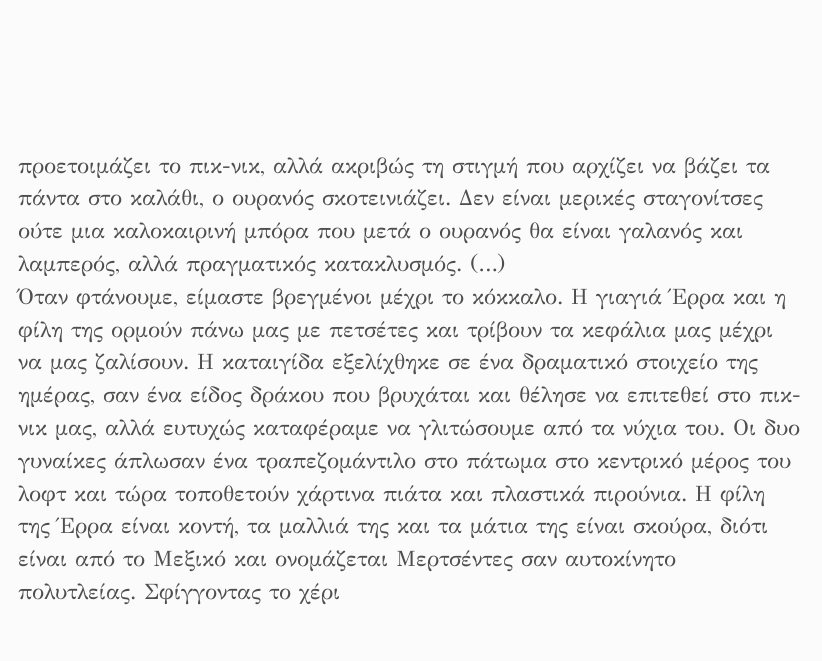προετοιμάζει το πικ-νικ, αλλά ακριβώς τη στιγμή που αρχίζει να βάζει τα πάντα στο καλάθι, ο ουρανός σκοτεινιάζει. Δεν είναι μερικές σταγονίτσες ούτε μια καλοκαιρινή μπόρα που μετά ο ουρανός θα είναι γαλανός και λαμπερός, αλλά πραγματικός κατακλυσμός. (…)
Όταν φτάνουμε, είμαστε βρεγμένοι μέχρι το κόκκαλο. Η γιαγιά Έρρα και η φίλη της ορμούν πάνω μας με πετσέτες και τρίβουν τα κεφάλια μας μέχρι να μας ζαλίσουν. Η καταιγίδα εξελίχθηκε σε ένα δραματικό στοιχείο της ημέρας, σαν ένα είδος δράκου που βρυχάται και θέλησε να επιτεθεί στο πικ-νικ μας, αλλά ευτυχώς καταφέραμε να γλιτώσουμε από τα νύχια του. Οι δυο γυναίκες άπλωσαν ένα τραπεζομάντιλο στο πάτωμα στο κεντρικό μέρος του λοφτ και τώρα τοποθετούν χάρτινα πιάτα και πλαστικά πιρούνια. Η φίλη της Έρρα είναι κοντή, τα μαλλιά της και τα μάτια της είναι σκούρα, διότι είναι από το Μεξικό και ονομάζεται Μερτσέντες σαν αυτοκίνητο πολυτλείας. Σφίγγοντας το χέρι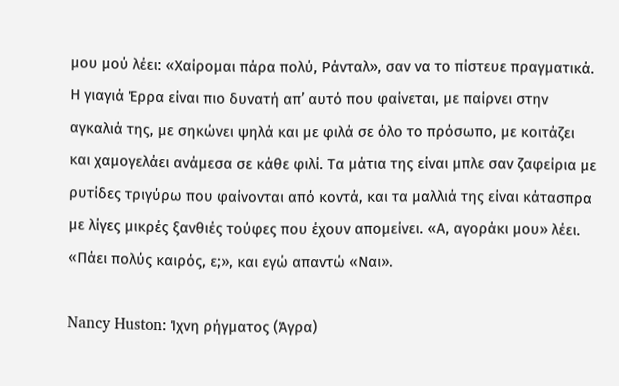μου μού λέει: «Χαίρομαι πάρα πολύ, Ράνταλ», σαν να το πίστευε πραγματικά.
Η γιαγιά Έρρα είναι πιο δυνατή απ’ αυτό που φαίνεται, με παίρνει στην αγκαλιά της, με σηκώνει ψηλά και με φιλά σε όλο το πρόσωπο, με κοιτάζει και χαμογελάει ανάμεσα σε κάθε φιλί. Τα μάτια της είναι μπλε σαν ζαφείρια με ρυτίδες τριγύρω που φαίνονται από κοντά, και τα μαλλιά της είναι κάτασπρα με λίγες μικρές ξανθιές τούφες που έχουν απομείνει. «Α, αγοράκι μου» λέει. «Πάει πολύς καιρός, ε;», και εγώ απαντώ «Ναι».

Nancy Huston: Ίχνη ρήγματος (Άγρα)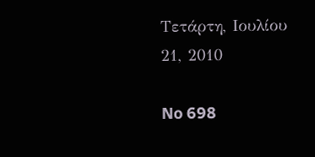Τετάρτη, Ιουλίου 21, 2010

No 698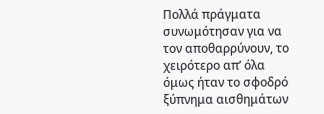Πολλά πράγματα συνωμότησαν για να τον αποθαρρύνουν, το χειρότερο απ’ όλα όμως ήταν το σφοδρό ξύπνημα αισθημάτων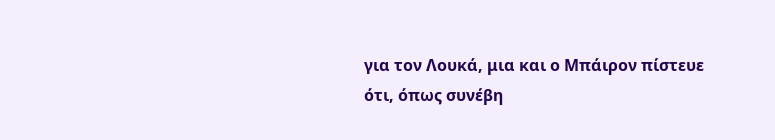για τον Λουκά, μια και ο Μπάιρον πίστευε ότι, όπως συνέβη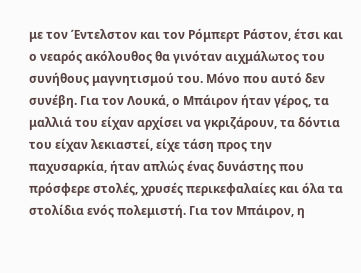με τον Έντελστον και τον Ρόμπερτ Ράστον, έτσι και ο νεαρός ακόλουθος θα γινόταν αιχμάλωτος του συνήθους μαγνητισμού του. Μόνο που αυτό δεν συνέβη. Για τον Λουκά, ο Μπάιρον ήταν γέρος, τα μαλλιά του είχαν αρχίσει να γκριζάρουν, τα δόντια του είχαν λεκιαστεί, είχε τάση προς την παχυσαρκία, ήταν απλώς ένας δυνάστης που πρόσφερε στολές, χρυσές περικεφαλαίες και όλα τα στολίδια ενός πολεμιστή. Για τον Μπάιρον, η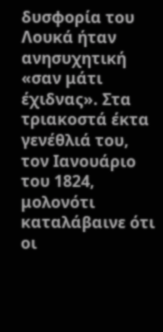δυσφορία του Λουκά ήταν ανησυχητική «σαν μάτι έχιδνας». Στα τριακοστά έκτα γενέθλιά του, τον Ιανουάριο του 1824, μολονότι καταλάβαινε ότι οι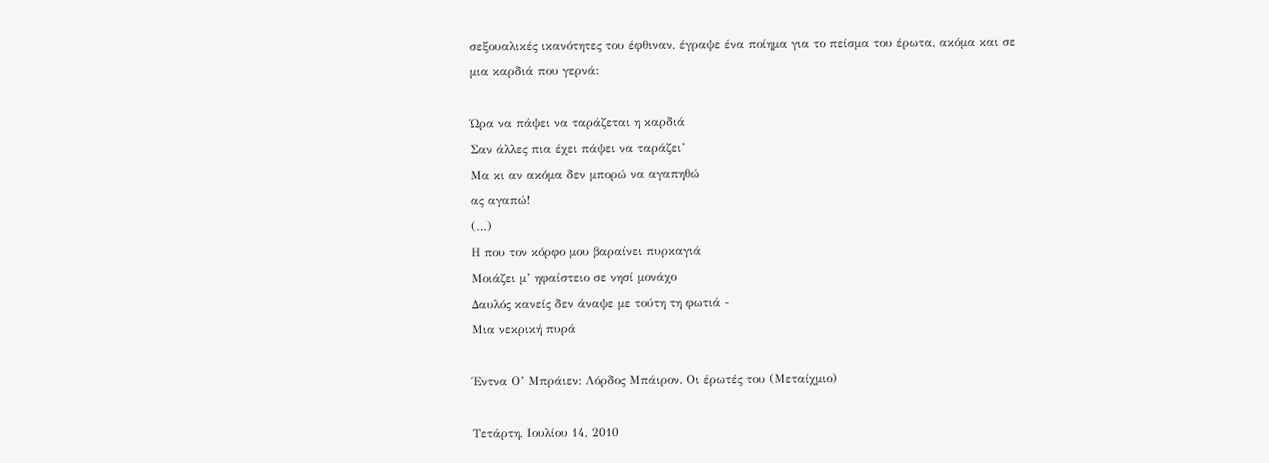σεξουαλικές ικανότητες του έφθιναν, έγραψε ένα ποίημα για το πείσμα του έρωτα, ακόμα και σε μια καρδιά που γερνά:

Ώρα να πάψει να ταράζεται η καρδιά
Σαν άλλες πια έχει πάψει να ταράζει’
Μα κι αν ακόμα δεν μπορώ να αγαπηθώ
ας αγαπώ!
(…)
Η που τον κόρφο μου βαραίνει πυρκαγιά
Μοιάζει μ’ ηφαίστειο σε νησί μονάχο
Δαυλός κανείς δεν άναψε με τούτη τη φωτιά -
Μια νεκρική πυρά

Έντνα Ο’ Μπράιεν: Λόρδος Μπάιρον. Οι έρωτές του (Μεταίχμιο)

Τετάρτη, Ιουλίου 14, 2010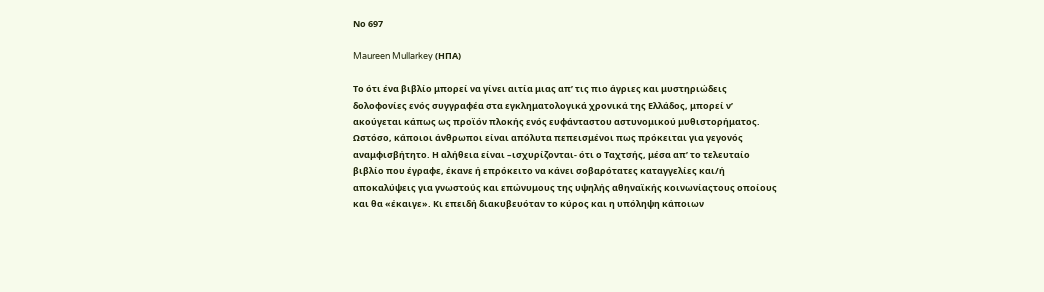Νο 697

Maureen Mullarkey (ΗΠΑ)

Το ότι ένα βιβλίο μπορεί να γίνει αιτία μιας απ’ τις πιο άγριες και μυστηριώδεις δολοφονίες ενός συγγραφέα στα εγκληματολογικά χρονικά της Ελλάδος, μπορεί ν’ ακούγεται κάπως ως προϊόν πλοκής ενός ευφάνταστου αστυνομικού μυθιστορήματος. Ωστόσο, κάποιοι άνθρωποι είναι απόλυτα πεπεισμένοι πως πρόκειται για γεγονός αναμφισβήτητο. Η αλήθεια είναι –ισχυρίζονται- ότι ο Ταχτσής, μέσα απ’ το τελευταίο βιβλίο που έγραφε, έκανε ή επρόκειτο να κάνει σοβαρότατες καταγγελίες και/ή αποκαλύψεις για γνωστούς και επώνυμους της υψηλής αθηναϊκής κοινωνίαςτους οποίους και θα «έκαιγε». Κι επειδή διακυβευόταν το κύρος και η υπόληψη κάποιων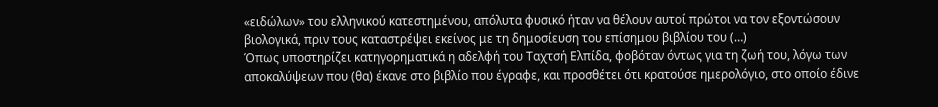«ειδώλων» του ελληνικού κατεστημένου, απόλυτα φυσικό ήταν να θέλουν αυτοί πρώτοι να τον εξοντώσουν βιολογικά, πριν τους καταστρέψει εκείνος με τη δημοσίευση του επίσημου βιβλίου του (…)
Όπως υποστηρίζει κατηγορηματικά η αδελφή του Ταχτσή Ελπίδα, φοβόταν όντως για τη ζωή του, λόγω των αποκαλύψεων που (θα) έκανε στο βιβλίο που έγραφε, και προσθέτει ότι κρατούσε ημερολόγιο, στο οποίο έδινε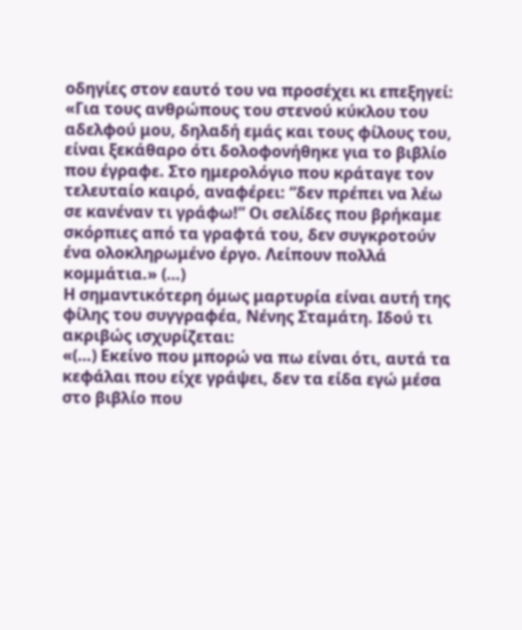οδηγίες στον εαυτό του να προσέχει κι επεξηγεί:
«Για τους ανθρώπους του στενού κύκλου του αδελφού μου, δηλαδή εμάς και τους φίλους του, είναι ξεκάθαρο ότι δολοφονήθηκε για το βιβλίο που έγραφε. Στο ημερολόγιο που κράταγε τον τελευταίο καιρό, αναφέρει: “δεν πρέπει να λέω σε κανέναν τι γράφω!” Οι σελίδες που βρήκαμε σκόρπιες από τα γραφτά του, δεν συγκροτούν ένα ολοκληρωμένο έργο. Λείπουν πολλά κομμάτια.» (…)
Η σημαντικότερη όμως μαρτυρία είναι αυτή της φίλης του συγγραφέα, Νένης Σταμάτη. Ιδού τι ακριβώς ισχυρίζεται:
«(…) Εκείνο που μπορώ να πω είναι ότι, αυτά τα κεφάλαι που είχε γράψει, δεν τα είδα εγώ μέσα στο βιβλίο που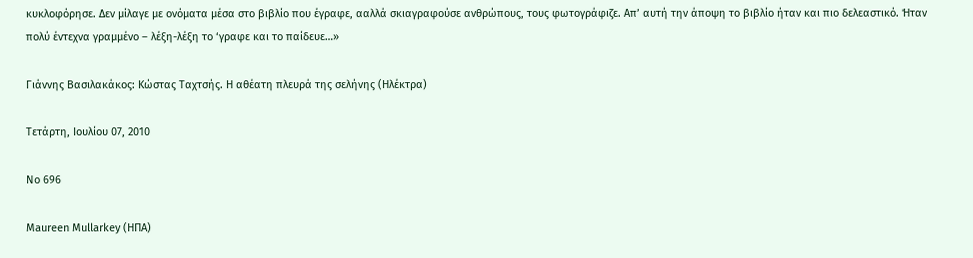κυκλοφόρησε. Δεν μίλαγε με ονόματα μέσα στο βιβλίο που έγραφε, ααλλά σκιαγραφούσε ανθρώπους, τους φωτογράφιζε. Απ’ αυτή την άποψη το βιβλίο ήταν και πιο δελεαστικό. Ήταν πολύ έντεχνα γραμμένο – λέξη-λέξη το ‘γραφε και το παίδευε…»

Γιάννης Βασιλακάκος: Κώστας Ταχτσής. Η αθέατη πλευρά της σελήνης (Ηλέκτρα)

Τετάρτη, Ιουλίου 07, 2010

No 696

Maureen Mullarkey (ΗΠΑ)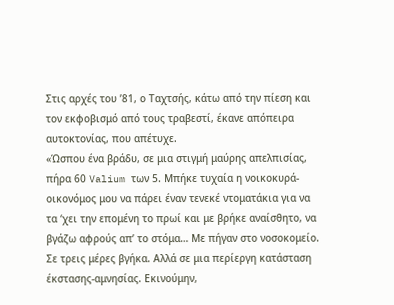Στις αρχές του ’81, ο Ταχτσής, κάτω από την πίεση και τον εκφοβισμό από τους τραβεστί, έκανε απόπειρα αυτοκτονίας, που απέτυχε.
«Ώσπου ένα βράδυ, σε μια στιγμή μαύρης απελπισίας, πήρα 60 Valium των 5. Μπήκε τυχαία η νοικοκυρά-οικονόμος μου να πάρει έναν τενεκέ ντοματάκια για να τα ‘χει την επομένη το πρωί και με βρήκε αναίσθητο, να βγάζω αφρούς απ’ το στόμα… Με πήγαν στο νοσοκομείο. Σε τρεις μέρες βγήκα. Αλλά σε μια περίεργη κατάσταση έκστασης-αμνησίας. Εκινούμην,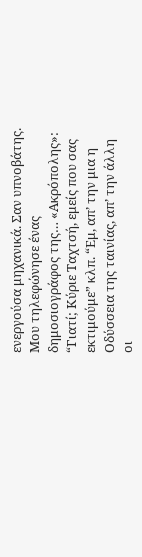ενεργούσα μηχανικά. Σαν υπνοβάτης. Μου τηλεφώνησε ένας δημοσιογράφος της… «Ακρόπολης»: “Γιατί; Κύριε Ταχτσή, εμείς που σας εκτιμούμε” κλπ. “Εμ, απ’ την μια η Οδύσσεια της ταινίας, απ’ την άλλη οι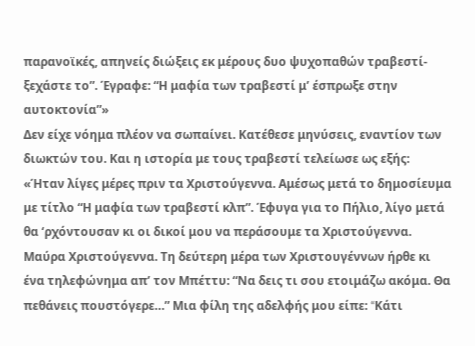παρανοϊκές, απηνείς διώξεις εκ μέρους δυο ψυχοπαθών τραβεστί-ξεχάστε το”. Έγραφε: “Η μαφία των τραβεστί μ’ έσπρωξε στην αυτοκτονία”»
Δεν είχε νόημα πλέον να σωπαίνει. Κατέθεσε μηνύσεις, εναντίον των διωκτών του. Και η ιστορία με τους τραβεστί τελείωσε ως εξής:
«Ήταν λίγες μέρες πριν τα Χριστούγεννα. Αμέσως μετά το δημοσίευμα με τίτλο “Η μαφία των τραβεστί κλπ”. Έφυγα για το Πήλιο, λίγο μετά θα ‘ρχόντουσαν κι οι δικοί μου να περάσουμε τα Χριστούγεννα. Μαύρα Χριστούγεννα. Τη δεύτερη μέρα των Χριστουγέννων ήρθε κι ένα τηλεφώνημα απ’ τον Μπέττυ: “Να δεις τι σου ετοιμάζω ακόμα. Θα πεθάνεις πουστόγερε…” Mια φίλη της αδελφής μου είπε: “Kάτι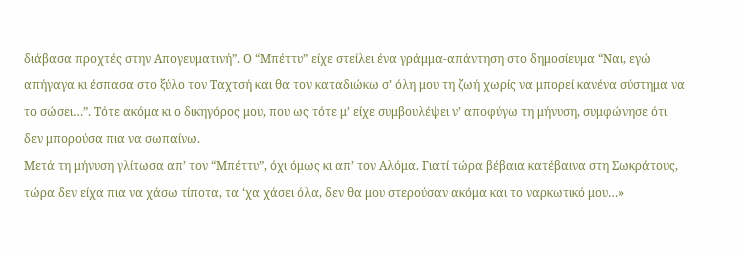διάβασα προχτές στην Απογευματινή”. Ο “Μπέττυ” είχε στείλει ένα γράμμα-απάντηση στο δημοσίευμα “Ναι, εγώ απήγαγα κι έσπασα στο ξύλο τον Ταχτσή και θα τον καταδιώκω σ’ όλη μου τη ζωή χωρίς να μπορεί κανένα σύστημα να το σώσει…”. Τότε ακόμα κι ο δικηγόρος μου, που ως τότε μ’ είχε συμβουλέψει ν’ αποφύγω τη μήνυση, συμφώνησε ότι δεν μπορούσα πια να σωπαίνω.
Μετά τη μήνυση γλίτωσα απ’ τον “Μπέττυ”, όχι όμως κι απ’ τον Αλόμα. Γιατί τώρα βέβαια κατέβαινα στη Σωκράτους, τώρα δεν είχα πια να χάσω τίποτα, τα ‘χα χάσει όλα, δεν θα μου στερούσαν ακόμα και το ναρκωτικό μου…»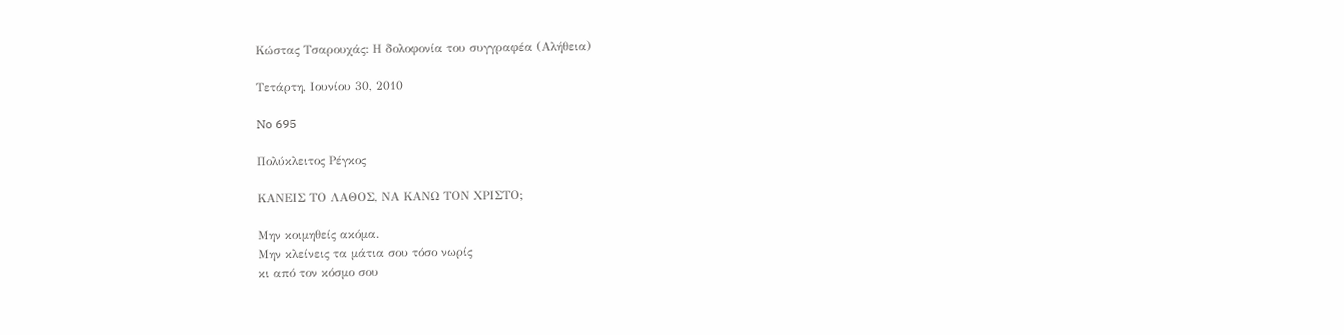Κώστας Τσαρουχάς: Η δολοφονία του συγγραφέα (Αλήθεια)

Τετάρτη, Ιουνίου 30, 2010

No 695

Πολύκλειτος Ρέγκος

ΚΑΝΕΙΣ ΤΟ ΛΑΘΟΣ, ΝΑ ΚΑΝΩ ΤΟΝ ΧΡΙΣΤΟ;

Μην κοιμηθείς ακόμα.
Μην κλείνεις τα μάτια σου τόσο νωρίς
κι από τον κόσμο σου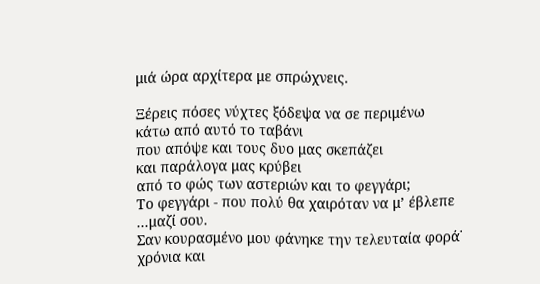μιά ώρα αρχίτερα με σπρώχνεις.

Ξέρεις πόσες νύχτες ξόδεψα να σε περιμένω
κάτω από αυτό το ταβάνι
που απόψε και τους δυο μας σκεπάζει
και παράλογα μας κρύβει
από το φώς των αστεριών και το φεγγάρι;
Το φεγγάρι - που πολύ θα χαιρόταν να μ’ έβλεπε
...μαζί σου.
Σαν κουρασμένο μου φάνηκε την τελευταία φορά˙
χρόνια και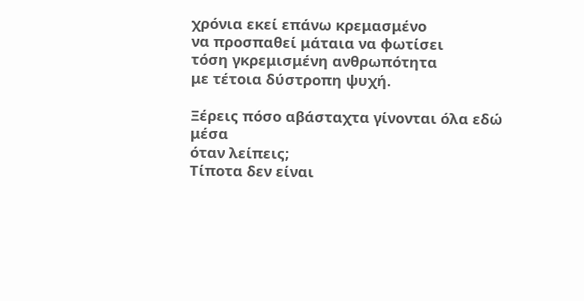χρόνια εκεί επάνω κρεμασμένο
να προσπαθεί μάταια να φωτίσει
τόση γκρεμισμένη ανθρωπότητα
με τέτοια δύστροπη ψυχή.

Ξέρεις πόσο αβάσταχτα γίνονται όλα εδώ μέσα
όταν λείπεις;
Τίποτα δεν είναι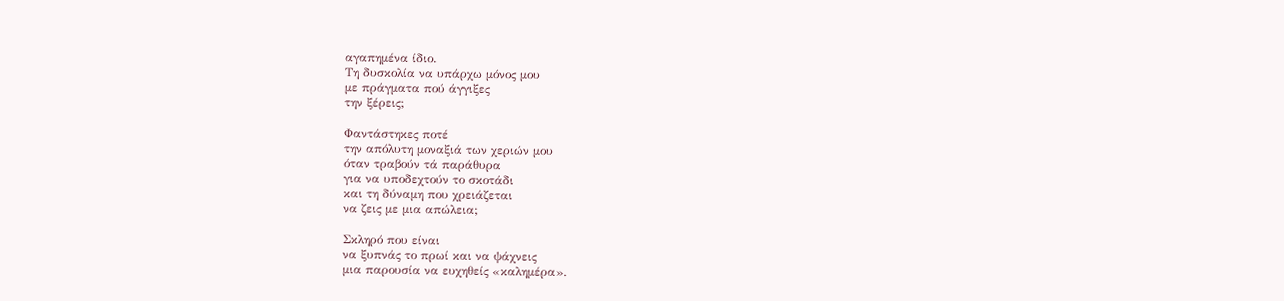αγαπημένα ίδιο.
Τη δυσκολία να υπάρχω μόνος μου
με πράγματα πού άγγιξες
την ξέρεις;

Φαντάστηκες ποτέ
την απόλυτη μοναξιά των χεριών μου
όταν τραβούν τά παράθυρα
για να υποδεχτούν το σκοτάδι
και τη δύναμη που χρειάζεται
να ζεις με μια απώλεια;

Σκληρό που είναι
να ξυπνάς το πρωί και να ψάχνεις
μια παρουσία να ευχηθείς «καλημέρα».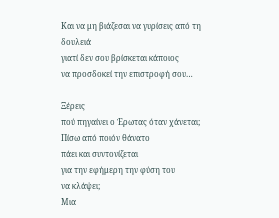Και να μη βιάζεσαι να γυρίσεις από τη δουλειά
γιατί δεν σου βρίσκεται κάποιος
να προσδοκεί την επιστροφή σου…

Ξέρεις
πού πηγαίνει ο Ἐρωτας όταν χάνεται;
Πίσω από ποιόν θάνατο
πάει και συντονίζεται
για την εφήμερη την φύση του
να κλάψει;
Μια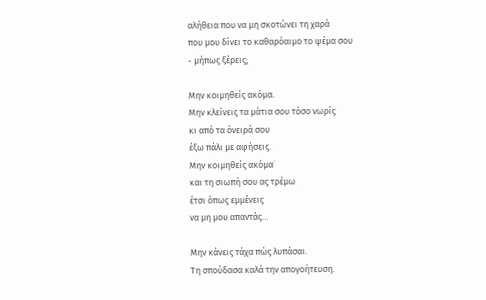αλήθεια που να μη σκοτώνει τη χαρά
που μου δίνει το καθαρόαιμο το ψέμα σου
- μήπως ξέρεις;

Μην κοιμηθείς ακόμα.
Μην κλείνεις τα μάτια σου τόσο νωρίς
κι από τα όνειρά σου
έξω πάλι με αφήσεις.
Μην κοιμηθείς ακόμα˙
και τη σιωπή σου ας τρέμω
έτσι όπως εμμένεις
να μη μου απαντάς…

Μην κάνεις τάχα πώς λυπάσαι.
Τη σπούδασα καλά την απογοήτευση.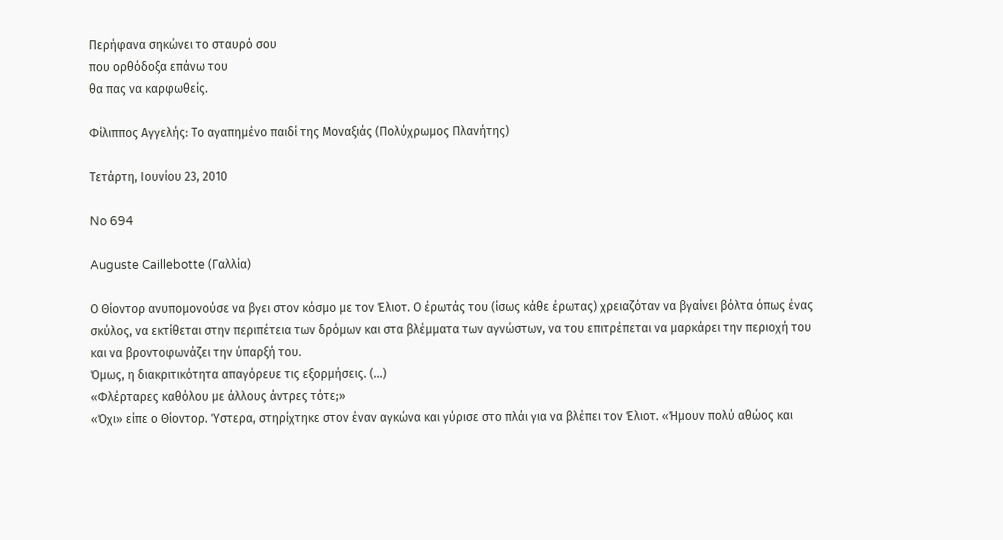Περήφανα σηκώνει το σταυρό σου
που ορθόδοξα επάνω του
θα πας να καρφωθείς.

Φίλιππος Αγγελής: Το αγαπημένο παιδί της Μοναξιάς (Πολύχρωμος Πλανήτης)

Τετάρτη, Ιουνίου 23, 2010

No 694

Auguste Caillebotte (Γαλλία)

Ο Θίοντορ ανυπομονούσε να βγει στον κόσμο με τον Έλιοτ. Ο έρωτάς του (ίσως κάθε έρωτας) χρειαζόταν να βγαίνει βόλτα όπως ένας σκύλος, να εκτίθεται στην περιπέτεια των δρόμων και στα βλέμματα των αγνώστων, να του επιτρέπεται να μαρκάρει την περιοχή του και να βροντοφωνάζει την ύπαρξή του.
Όμως, η διακριτικότητα απαγόρευε τις εξορμήσεις. (…)
«Φλέρταρες καθόλου με άλλους άντρες τότε;»
«Όχι» είπε ο Θίοντορ. Ύστερα, στηρίχτηκε στον έναν αγκώνα και γύρισε στο πλάι για να βλέπει τον Έλιοτ. «Ήμουν πολύ αθώος και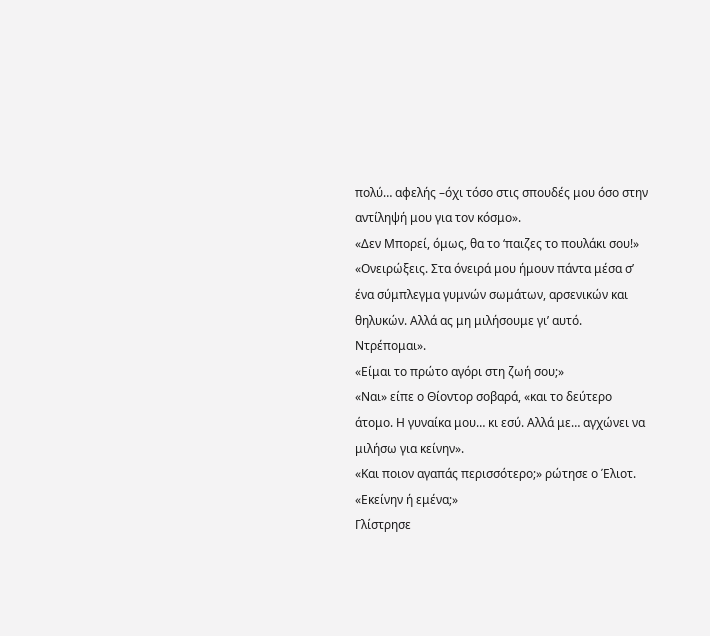πολύ… αφελής –όχι τόσο στις σπουδές μου όσο στην αντίληψή μου για τον κόσμο».
«Δεν Μπορεί, όμως, θα το ‘παιζες το πουλάκι σου!»
«Ονειρώξεις. Στα όνειρά μου ήμουν πάντα μέσα σ’ ένα σύμπλεγμα γυμνών σωμάτων, αρσενικών και θηλυκών. Αλλά ας μη μιλήσουμε γι’ αυτό. Ντρέπομαι».
«Είμαι το πρώτο αγόρι στη ζωή σου;»
«Ναι» είπε ο Θίοντορ σοβαρά, «και το δεύτερο άτομο. Η γυναίκα μου… κι εσύ. Αλλά με… αγχώνει να μιλήσω για κείνην».
«Και ποιον αγαπάς περισσότερο;» ρώτησε ο Έλιοτ. «Εκείνην ή εμένα;»
Γλίστρησε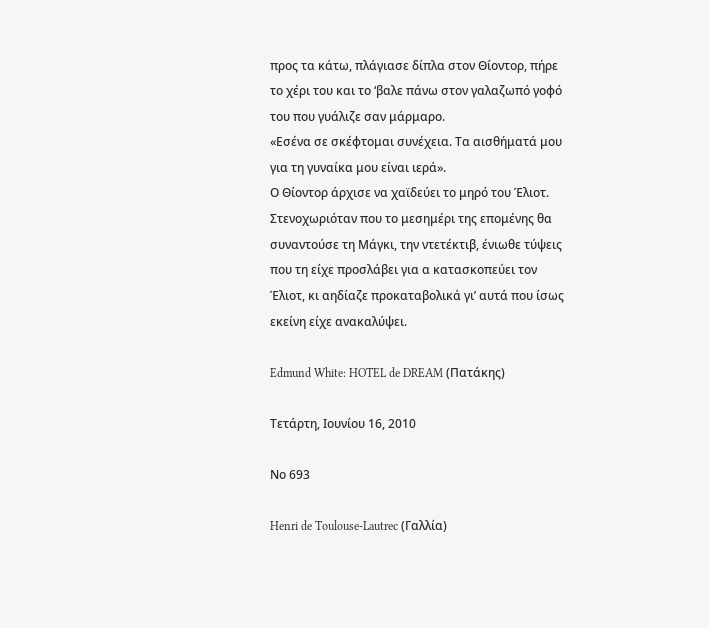προς τα κάτω, πλάγιασε δίπλα στον Θίοντορ, πήρε το χέρι του και το ‘βαλε πάνω στον γαλαζωπό γοφό του που γυάλιζε σαν μάρμαρο.
«Εσένα σε σκέφτομαι συνέχεια. Τα αισθήματά μου για τη γυναίκα μου είναι ιερά».
Ο Θίοντορ άρχισε να χαϊδεύει το μηρό του Έλιοτ. Στενοχωριόταν που το μεσημέρι της επομένης θα συναντούσε τη Μάγκι, την ντετέκτιβ, ένιωθε τύψεις που τη είχε προσλάβει για α κατασκοπεύει τον Έλιοτ, κι αηδίαζε προκαταβολικά γι’ αυτά που ίσως εκείνη είχε ανακαλύψει.

Edmund White: HOTEL de DREAM (Πατάκης)

Τετάρτη, Ιουνίου 16, 2010

Νο 693

Henri de Toulouse-Lautrec (Γαλλία)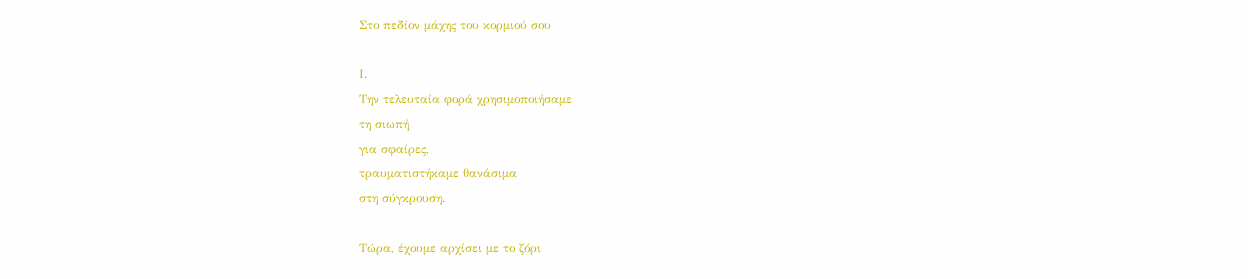Στο πεδίον μάχης του κορμιού σου

Ι.
Την τελευταία φορά χρησιμοποιήσαμε
τη σιωπή
για σφαίρες,
τραυματιστήκαμε θανάσιμα
στη σύγκρουση.

Τώρα, έχουμε αρχίσει με το ζόρι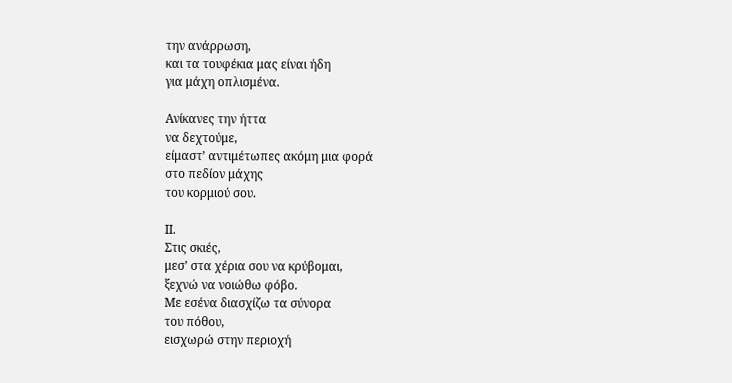την ανάρρωση,
και τα τουφέκια μας είναι ήδη
για μάχη οπλισμένα.

Ανίκανες την ήττα
να δεχτούμε,
είμαστ’ αντιμέτωπες ακόμη μια φορά
στο πεδίον μάχης
του κορμιού σου.

ΙΙ.
Στις σκιές,
μεσ’ στα χέρια σου να κρύβομαι,
ξεχνώ να νοιώθω φόβο.
Με εσένα διασχίζω τα σύνορα
του πόθου,
εισχωρώ στην περιοχή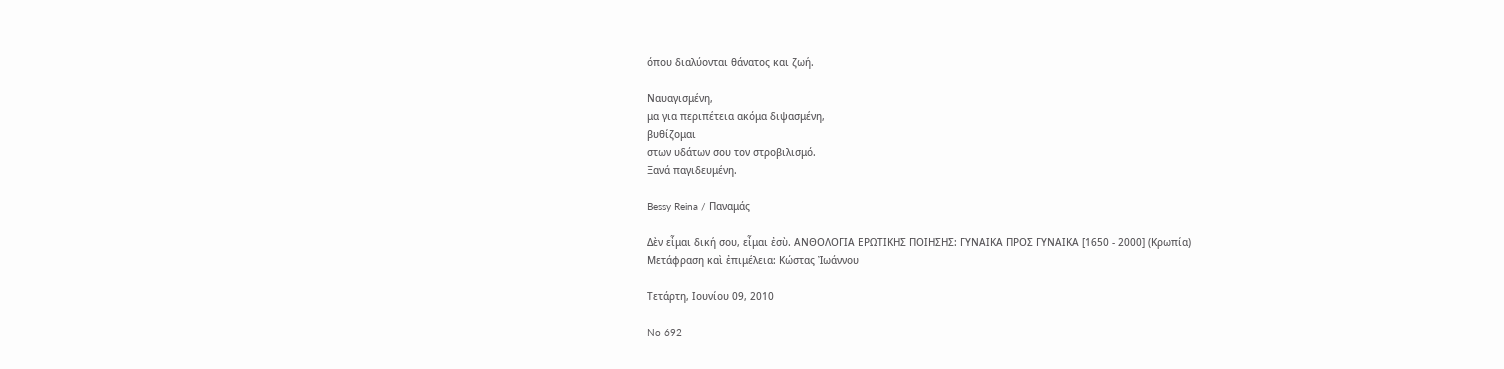όπου διαλύονται θάνατος και ζωή.

Ναυαγισμένη,
μα για περιπέτεια ακόμα διψασμένη,
βυθίζομαι
στων υδάτων σου τον στροβιλισμό.
Ξανά παγιδευμένη.

Bessy Reina / Παναμάς

Δὲν εἶμαι δική σου, εἶμαι ἐσὺ. ΑΝΘΟΛΟΓΙΑ ΕΡΩΤΙΚΗΣ ΠΟΙΗΣΗΣ: ΓΥΝΑΙΚΑ ΠΡΟΣ ΓΥΝΑΙΚΑ [1650 - 2000] (Κρωπία)
Μετάφραση καὶ ἐπιμέλεια: Κώστας Ἰωάννου

Τετάρτη, Ιουνίου 09, 2010

No 692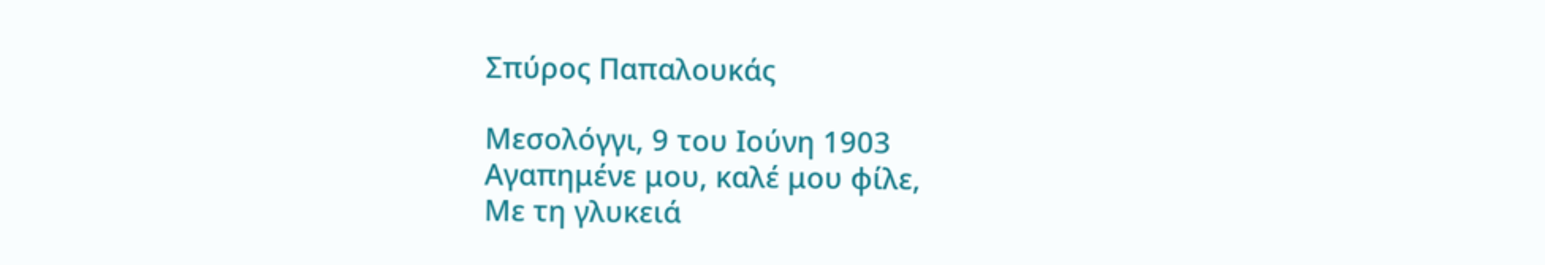Σπύρος Παπαλουκάς

Μεσολόγγι, 9 του Ιούνη 1903
Αγαπημένε μου, καλέ μου φίλε,
Με τη γλυκειά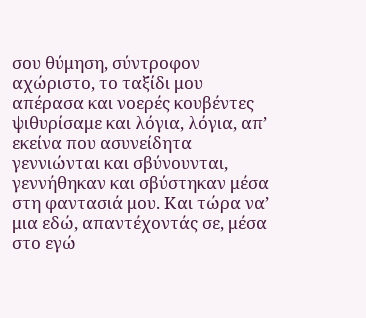σου θύμηση, σύντροφον αχώριστο, το ταξίδι μου απέρασα και νοερές κουβέντες ψιθυρίσαμε και λόγια, λόγια, απ’ εκείνα που ασυνείδητα γεννιώνται και σβύνουνται, γεννήθηκαν και σβύστηκαν μέσα στη φαντασιά μου. Και τώρα να’ μια εδώ, απαντέχοντάς σε, μέσα στο εγώ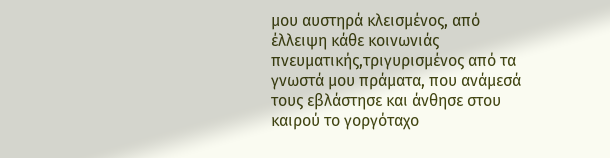μου αυστηρά κλεισμένος, από έλλειψη κάθε κοινωνιάς πνευματικής,τριγυρισμένος από τα γνωστά μου πράματα, που ανάμεσά τους εβλάστησε και άνθησε στου καιρού το γοργόταχο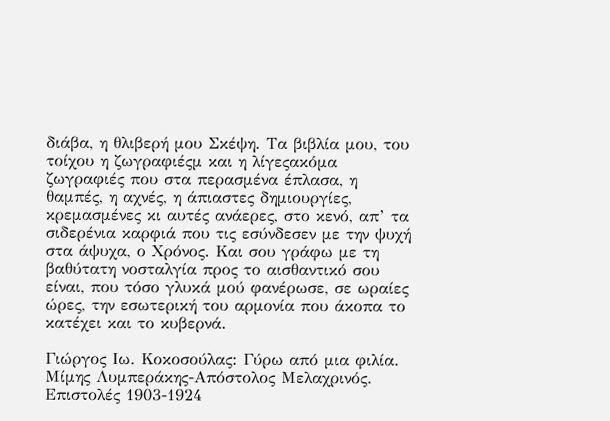διάβα, η θλιβερή μου Σκέψη. Τα βιβλία μου, του τοίχου η ζωγραφιέςμ και η λίγεςακόμα ζωγραφιές που στα περασμένα έπλασα, η θαμπές, η αχνές, η άπιαστες δημιουργίες, κρεμασμένες κι αυτές ανάερες, στο κενό, απ’ τα σιδερένια καρφιά που τις εσύνδεσεν με την ψυχή στα άψυχα, ο Χρόνος. Και σου γράφω με τη βαθύτατη νοσταλγία προς το αισθαντικό σου είναι, που τόσο γλυκά μού φανέρωσε, σε ωραίες ώρες, την εσωτερική του αρμονία που άκοπα το κατέχει και το κυβερνά.

Γιώργος Ιω. Κοκοσούλας: Γύρω από μια φιλία. Μίμης Λυμπεράκης-Απόστολος Μελαχρινός. Επιστολές 1903-1924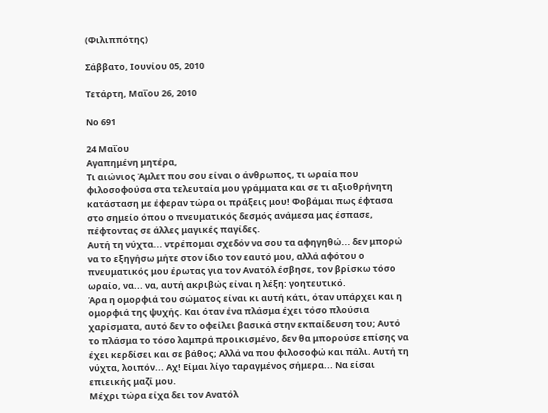(Φιλιππότης)

Σάββατο, Ιουνίου 05, 2010

Τετάρτη, Μαΐου 26, 2010

No 691

24 Μαΐου
Αγαπημένη μητέρα,
Τι αιώνιος Άμλετ που σου είναι ο άνθρωπος, τι ωραία που φιλοσοφούσα στα τελευταία μου γράμματα και σε τι αξιοθρήνητη κατάσταση με έφεραν τώρα οι πράξεις μου! Φοβάμαι πως έφτασα στο σημείο όπου ο πνευματικός δεσμός ανάμεσα μας έσπασε, πέφτοντας σε άλλες μαγικές παγίδες.
Αυτή τη νύχτα... ντρέπομαι σχεδόν να σου τα αφηγηθώ... δεν μπορώ να το εξηγήσω μήτε στον ίδιο τον εαυτό μου, αλλά αφότου ο πνευματικός μου έρωτας για τον Ανατόλ έσβησε, τον βρίσκω τόσο ωραίο, να... να, αυτή ακριβώς είναι η λέξη: γοητευτικό.
Άρα η ομορφιά του σώματος είναι κι αυτή κάτι, όταν υπάρχει και η ομορφιά της ψυχής. Και όταν ένα πλάσμα έχει τόσο πλούσια χαρίσματα, αυτό δεν το οφείλει βασικά στην εκπαίδευση του; Αυτό το πλάσμα το τόσο λαμπρά προικισμένο, δεν θα μπορούσε επίσης να έχει κερδίσει και σε βάθος; Αλλά να που φιλοσοφώ και πάλι. Αυτή τη νύχτα, λοιπόν... Αχ! Είμαι λίγο ταραγμένος σήμερα... Να είσαι επιεικής μαζί μου.
Μέχρι τώρα είχα δει τον Ανατόλ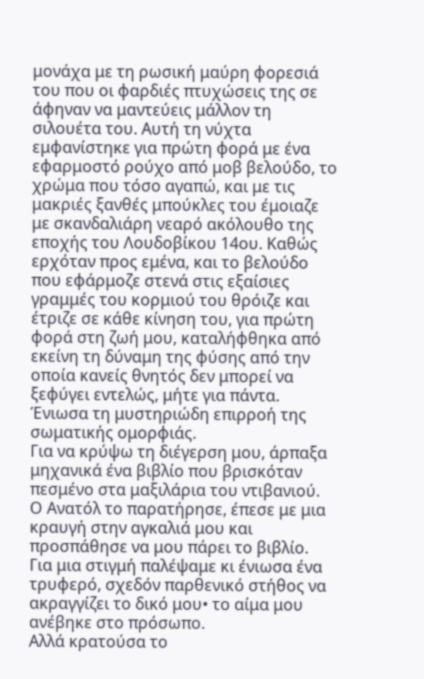μονάχα με τη ρωσική μαύρη φορεσιά του που οι φαρδιές πτυχώσεις της σε άφηναν να μαντεύεις μάλλον τη σιλουέτα του. Αυτή τη νύχτα εμφανίστηκε για πρώτη φορά με ένα εφαρμοστό ρούχο από μοβ βελούδο, το χρώμα που τόσο αγαπώ, και με τις μακριές ξανθές μπούκλες του έμοιαζε με σκανδαλιάρη νεαρό ακόλουθο της εποχής του Λουδοβίκου 14ου. Καθώς ερχόταν προς εμένα, και το βελούδο που εφάρμοζε στενά στις εξαίσιες γραμμές του κορμιού του θρόιζε και έτριζε σε κάθε κίνηση του, για πρώτη φορά στη ζωή μου, καταλήφθηκα από εκείνη τη δύναμη της φύσης από την οποία κανείς θνητός δεν μπορεί να ξεφύγει εντελώς, μήτε για πάντα.
Ένιωσα τη μυστηριώδη επιρροή της σωματικής ομορφιάς.
Για να κρύψω τη διέγερση μου, άρπαξα μηχανικά ένα βιβλίο που βρισκόταν πεσμένο στα μαξιλάρια του ντιβανιού.
Ο Ανατόλ το παρατήρησε, έπεσε με μια κραυγή στην αγκαλιά μου και προσπάθησε να μου πάρει το βιβλίο.
Για μια στιγμή παλέψαμε κι ένιωσα ένα τρυφερό, σχεδόν παρθενικό στήθος να ακραγγίζει το δικό μου• το αίμα μου ανέβηκε στο πρόσωπο.
Αλλά κρατούσα το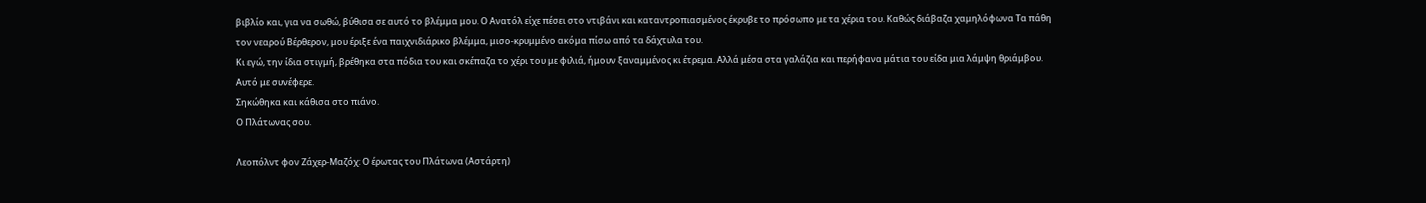βιβλίο και, για να σωθώ, βύθισα σε αυτό το βλέμμα μου. Ο Ανατόλ είχε πέσει στο ντιβάνι και καταντροπιασμένος έκρυβε το πρόσωπο με τα χέρια του. Καθώς διάβαζα χαμηλόφωνα Τα πάθη τον νεαρού Βέρθερον, μου έριξε ένα παιχνιδιάρικο βλέμμα, μισο-κρυμμένο ακόμα πίσω από τα δάχτυλα του.
Κι εγώ, την ίδια στιγμή, βρέθηκα στα πόδια του και σκέπαζα το χέρι του με φιλιά, ήμουν ξαναμμένος κι έτρεμα. Αλλά μέσα στα γαλάζια και περήφανα μάτια του είδα μια λάμψη θριάμβου.
Αυτό με συνέφερε.
Σηκώθηκα και κάθισα στο πιάνο.
Ο Πλάτωνας σου.

Λεοπόλντ φον Ζάχερ-Μαζόχ: Ο έρωτας του Πλάτωνα (Αστάρτη)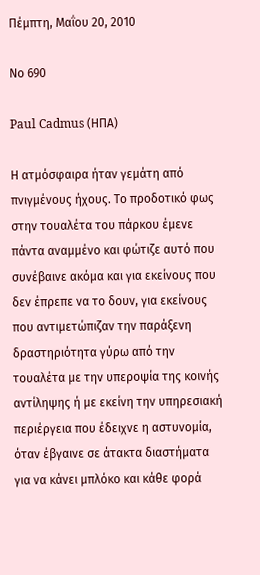Πέμπτη, Μαΐου 20, 2010

Νο 690

Paul Cadmus (ΗΠΑ)

Η ατμόσφαιρα ήταν γεμάτη από πνιγμένους ήχους. Το προδοτικό φως στην τουαλέτα του πάρκου έμενε πάντα αναμμένο και φώτιζε αυτό που συνέβαινε ακόμα και για εκείνους που δεν έπρεπε να το δουν, για εκείνους που αντιμετώπιζαν την παράξενη δραστηριότητα γύρω από την τουαλέτα με την υπεροψία της κοινής αντίληψης ή με εκείνη την υπηρεσιακή περιέργεια που έδειχνε η αστυνομία, όταν έβγαινε σε άτακτα διαστήματα για να κάνει μπλόκο και κάθε φορά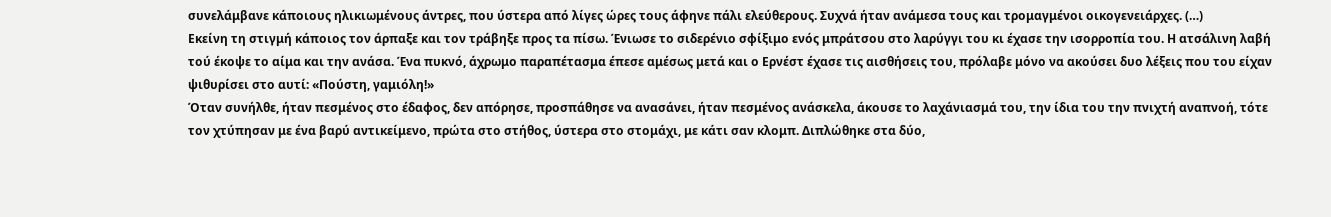συνελάμβανε κάποιους ηλικιωμένους άντρες, που ύστερα από λίγες ώρες τους άφηνε πάλι ελεύθερους. Συχνά ήταν ανάμεσα τους και τρομαγμένοι οικογενειάρχες. (…)
Εκείνη τη στιγμή κάποιος τον άρπαξε και τον τράβηξε προς τα πίσω. Ένιωσε το σιδερένιο σφίξιμο ενός μπράτσου στο λαρύγγι του κι έχασε την ισορροπία του. Η ατσάλινη λαβή τού έκοψε το αίμα και την ανάσα. Ένα πυκνό, άχρωμο παραπέτασμα έπεσε αμέσως μετά και ο Ερνέστ έχασε τις αισθήσεις του, πρόλαβε μόνο να ακούσει δυο λέξεις που του είχαν ψιθυρίσει στο αυτί: «Πούστη, γαμιόλη!»
Όταν συνήλθε, ήταν πεσμένος στο έδαφος, δεν απόρησε, προσπάθησε να ανασάνει, ήταν πεσμένος ανάσκελα, άκουσε το λαχάνιασμά του, την ίδια του την πνιχτή αναπνοή, τότε τον χτύπησαν με ένα βαρύ αντικείμενο, πρώτα στο στήθος, ύστερα στο στομάχι, με κάτι σαν κλομπ. Διπλώθηκε στα δύο,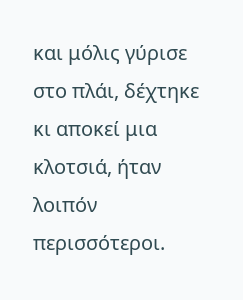και μόλις γύρισε στο πλάι, δέχτηκε κι αποκεί μια κλοτσιά, ήταν λοιπόν περισσότεροι.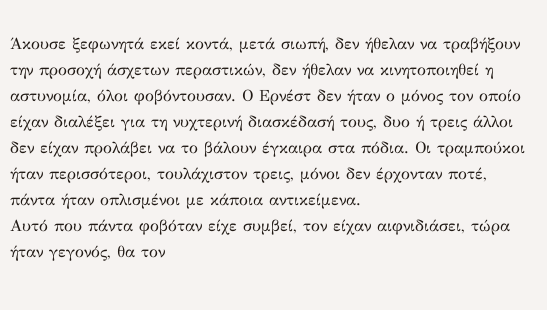Άκουσε ξεφωνητά εκεί κοντά, μετά σιωπή, δεν ήθελαν να τραβήξουν την προσοχή άσχετων περαστικών, δεν ήθελαν να κινητοποιηθεί η αστυνομία, όλοι φοβόντουσαν. Ο Ερνέστ δεν ήταν ο μόνος τον οποίο είχαν διαλέξει για τη νυχτερινή διασκέδασή τους, δυο ή τρεις άλλοι δεν είχαν προλάβει να το βάλουν έγκαιρα στα πόδια. Οι τραμπούκοι ήταν περισσότεροι, τουλάχιστον τρεις, μόνοι δεν έρχονταν ποτέ, πάντα ήταν οπλισμένοι με κάποια αντικείμενα.
Αυτό που πάντα φοβόταν είχε συμβεί, τον είχαν αιφνιδιάσει, τώρα ήταν γεγονός, θα τον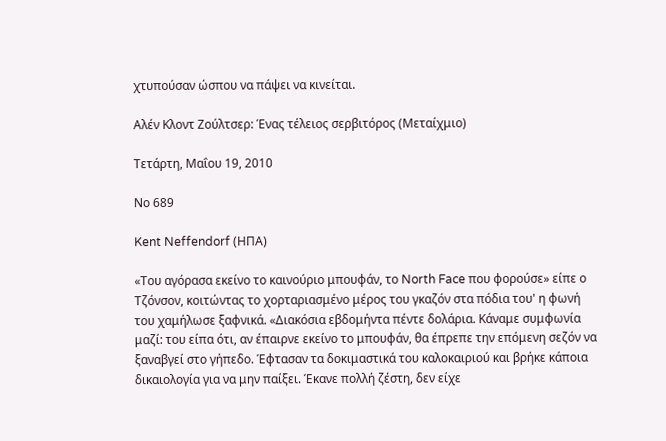χτυπούσαν ώσπου να πάψει να κινείται.

Αλέν Κλοντ Ζούλτσερ: Ένας τέλειος σερβιτόρος (Μεταίχμιο)

Τετάρτη, Μαΐου 19, 2010

Νο 689

Kent Neffendorf (ΗΠΑ)

«Του αγόρασα εκείνο το καινούριο μπουφάν, το North Face που φορούσε» είπε ο Τζόνσον, κοιτώντας το χορταριασμένο μέρος του γκαζόν στα πόδια του' η φωνή του χαμήλωσε ξαφνικά. «Διακόσια εβδομήντα πέντε δολάρια. Κάναμε συμφωνία μαζί: του είπα ότι, αν έπαιρνε εκείνο το μπουφάν, θα έπρεπε την επόμενη σεζόν να ξαναβγεί στο γήπεδο. Έφτασαν τα δοκιμαστικά του καλοκαιριού και βρήκε κάποια δικαιολογία για να μην παίξει. Έκανε πολλή ζέστη, δεν είχε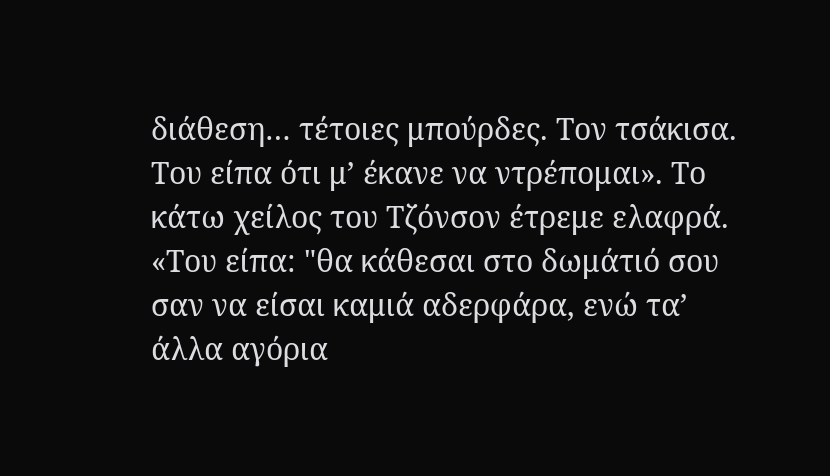διάθεση… τέτοιες μπούρδες. Τον τσάκισα. Του είπα ότι μ’ έκανε να ντρέπομαι». Το κάτω χείλος του Τζόνσον έτρεμε ελαφρά. «Του είπα: "θα κάθεσαι στο δωμάτιό σου σαν να είσαι καμιά αδερφάρα, ενώ τα’ άλλα αγόρια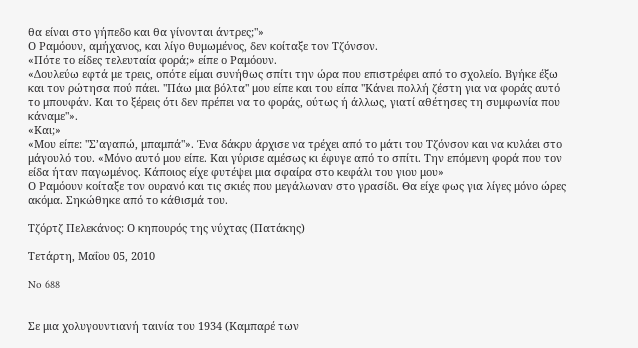θα είναι στο γήπεδο και θα γίνονται άντρες;"»
Ο Ραμόουν, αμήχανος, και λίγο θυμωμένος, δεν κοίταξε τον Τζόνσον.
«Πότε το είδες τελευταία φορά;» είπε ο Ραμόουν.
«Δουλεύω εφτά με τρεις, οπότε είμαι συνήθως σπίτι την ώρα που επιστρέφει από το σχολείο. Βγήκε έξω και τον ρώτησα πού πάει. "Πάω μια βόλτα" μου είπε και του είπα "Κάνει πολλή ζέστη για να φοράς αυτό το μπουφάν. Και το ξέρεις ότι δεν πρέπει να το φοράς, ούτως ή άλλως, γιατί αθέτησες τη συμφωνία που κάναμε"».
«Και;»
«Μου είπε: "Σ’αγαπώ, μπαμπά"». Ένα δάκρυ άρχισε να τρέχει από το μάτι του Τζόνσον και να κυλάει στο μάγουλό του. «Μόνο αυτό μου είπε. Και γύρισε αμέσως κι έφυγε από το σπίτι. Την επόμενη φορά που τον είδα ήταν παγωμένος. Κάποιος είχε φυτέψει μια σφαίρα στο κεφάλι του γιου μου»
Ο Ραμόουν κοίταξε τον ουρανό και τις σκιές που μεγάλωναν στο γρασίδι. Θα είχε φως για λίγες μόνο ώρες ακόμα. Σηκώθηκε από το κάθισμά του.

Τζόρτζ Πελεκάνος: Ο κηπουρός της νύχτας (Πατάκης)

Τετάρτη, Μαΐου 05, 2010

No 688


Σε μια χολυγουντιανή ταινία του 1934 (Καμπαρέ των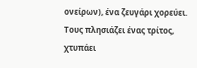ονείρων), ένα ζευγάρι χορεύει. Τους πλησιάζει ένας τρίτος, χτυπάει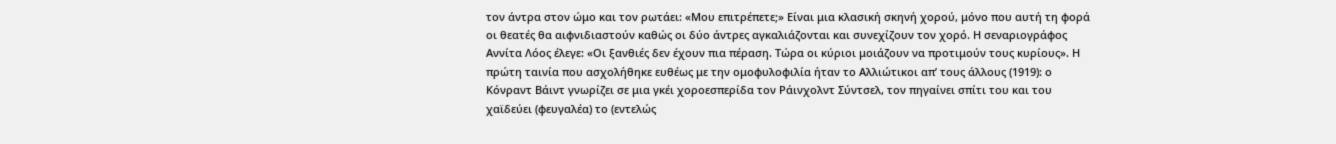τον άντρα στον ώμο και τον ρωτάει: «Μου επιτρέπετε;» Είναι μια κλασική σκηνή χορού, μόνο που αυτή τη φορά οι θεατές θα αιφνιδιαστούν καθώς οι δύο άντρες αγκαλιάζονται και συνεχίζουν τον χορό. Η σεναριογράφος Αννίτα Λόος έλεγε: «Οι ξανθιές δεν έχουν πια πέραση. Τώρα οι κύριοι μοιάζουν να προτιμούν τους κυρίους». Η πρώτη ταινία που ασχολήθηκε ευθέως με την ομοφυλοφιλία ήταν το Αλλιώτικοι απ’ τους άλλους (1919): ο Κόνραντ Βάιντ γνωρίζει σε μια γκέι χοροεσπερίδα τον Ράινχολντ Σύντσελ, τον πηγαίνει σπίτι του και του χαϊδεύει (φευγαλέα) το (εντελώς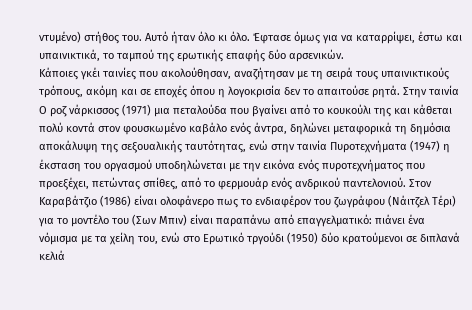ντυμένο) στήθος του. Αυτό ήταν όλο κι όλο. Έφτασε όμως για να καταρρίψει, έστω και υπαινικτικά, το ταμπού της ερωτικής επαφής δύο αρσενικών.
Κάποιες γκέι ταινίες που ακολούθησαν, αναζήτησαν με τη σειρά τους υπαινικτικούς τρόπους, ακόμη και σε εποχές όπου η λογοκρισία δεν το απαιτούσε ρητά. Στην ταινία Ο ροζ νάρκισσος (1971) μια πεταλούδα που βγαίνει από το κουκούλι της και κάθεται πολύ κοντά στον φουσκωμένο καβάλο ενός άντρα, δηλώνει μεταφορικά τη δημόσια αποκάλυψη της σεξουαλικής ταυτότητας, ενώ στην ταινία Πυροτεχνήματα (1947) η έκσταση του οργασμού υποδηλώνεται με την εικόνα ενός πυροτεχνήματος που προεξέχει, πετώντας σπίθες, από το φερμουάρ ενός ανδρικού παντελονιού. Στον Καραβάτζιο (1986) είναι ολοφάνερο πως το ενδιαφέρον του ζωγράφου (Νάιτζελ Τέρι) για το μοντέλο του (Σων Μπιν) είναι παραπάνω από επαγγελματικό: πιάνει ένα νόμισμα με τα χείλη του, ενώ στο Ερωτικό τργούδι (1950) δύο κρατούμενοι σε διπλανά κελιά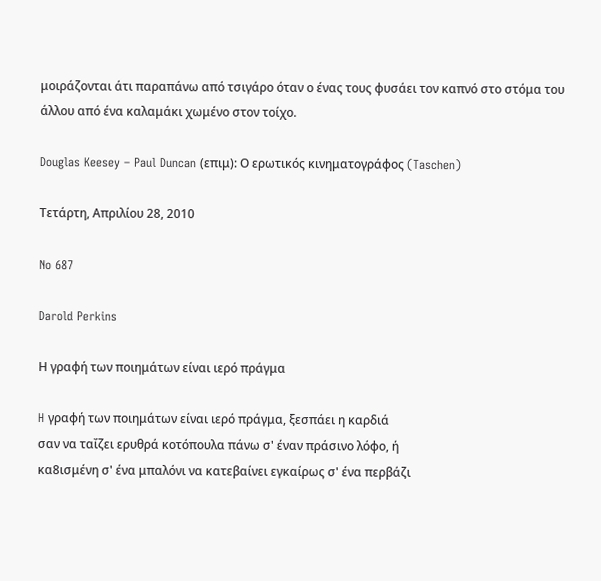μοιράζονται άτι παραπάνω από τσιγάρο όταν ο ένας τους φυσάει τον καπνό στο στόμα του άλλου από ένα καλαμάκι χωμένο στον τοίχο.

Douglas Keesey – Paul Duncan (επιμ): Ο ερωτικός κινηματογράφος (Taschen)

Τετάρτη, Απριλίου 28, 2010

No 687

Darold Perkins

Η γραφή των ποιημάτων είναι ιερό πράγμα

H γραφή των ποιημάτων είναι ιερό πράγμα, ξεσπάει η καρδιά
σαν να ταΐζει ερυθρά κοτόπουλα πάνω σ' έναν πράσινο λόφο, ή
κα8ισμένη σ' ένα μπαλόνι να κατεβαίνει εγκαίρως σ' ένα περβάζι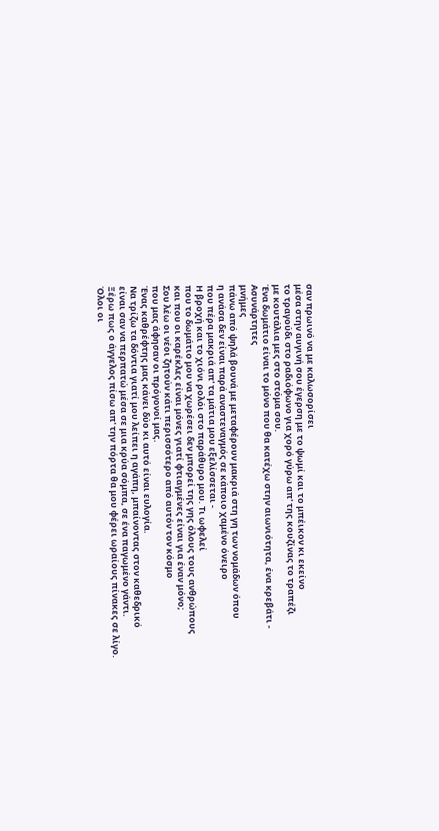σαν πρωινό να με καλωσορίσει
μέσα στην αυγινή σου έγερση με το ψωμί και το μπέικον κι εκείνο
το τραγούδι στο ραδιόφωνο για χορό γύρω απ' της κουζίνας το τραπέζι
με κουτάλια μες στο στόμα σου.
Ένα δωμάτιο είναι το μόνο που θα κατέχω στην αιωνιότητα, ένα κρεβάτι -
Ασυνάρτητες
μνήμες
πάνω από ψηλά βουνά με μεταφέρουν μακριά στη γη των νομάδων όπου
η ανάσα δεν είναι παρά αναστεναγμός σε κάποιο χαμένο όνειρο
που πέρα μακριά απ' τα μάτια μου εξελίσσεται -
Η βροχή και το χιόνι ρολόι στο παράθυρο μου. Τι ωφελεί
που το δωμάτιο μου να χωρέσει δεν μπορεί της γης όλους τους ανθρώπους
και που οι καρέκλες είναι μόνες γιατί φτιαγμένες είναι για έναν μόνο;
Σου λέω οι νέοι ζητούν κάτι περισσότερο από αυτόν τον κόσμο
που μας άφησαν οι πρόγονοί μας.
Ένας καθρέφτης μας κάνει δύο κι αυτό είναι ευλογία.
Να τρίζω τα δόντια γιατί μου λείπει η αγάπη, μπαίνοντας στον καθεδρικό
είναι σαν να περπατώ μέσα σε μια κρύα σόμπα, σε ένα παγωμένο γάντι.
Ξέρω πως ο άγγελος πίσω απ' την πόρτα θα μου φέρει ωραίους πίνακες σε λίγο.
Όλοι οι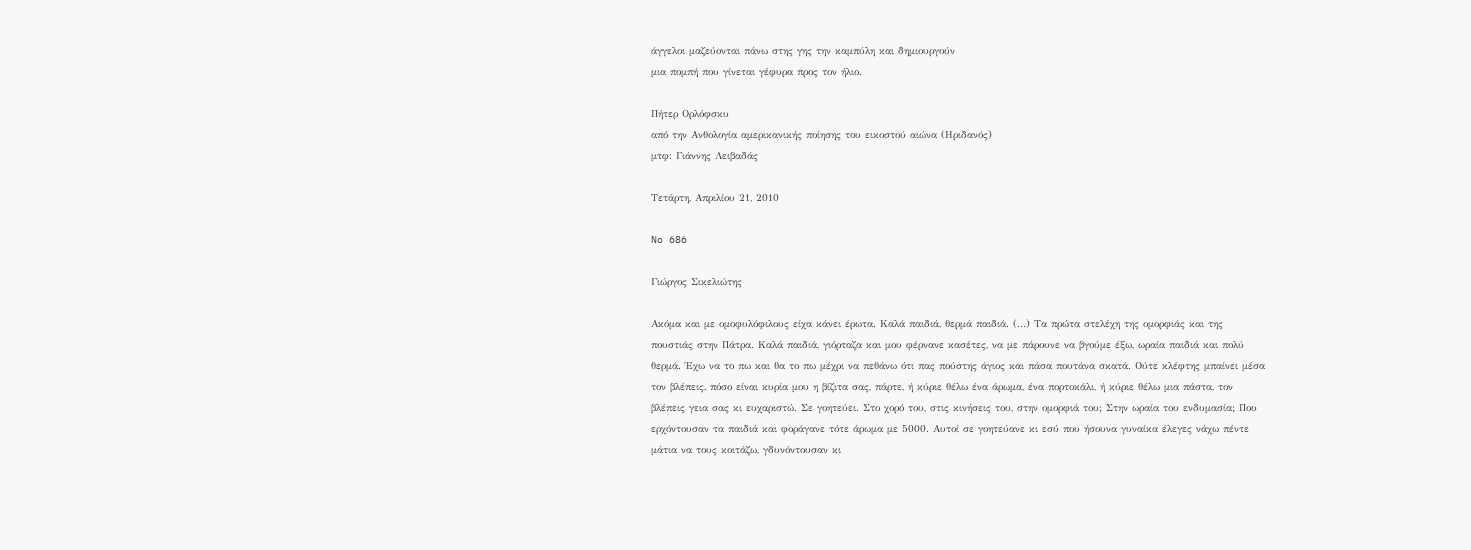άγγελοι μαζεύονται πάνω στης γης την καμπύλη και δημιουργούν
μια πομπή που γίνεται γέφυρα προς τον ήλιο.

Πήτερ Ορλόφσκυ
από την Ανθολογία αμερικανικής ποίησης του εικοστού αιώνα (Ηριδανός)
μτφ: Γιάννης Λειβαδάς

Τετάρτη, Απριλίου 21, 2010

No 686

Γιώργος Σικελιώτης

Ακόμα και με ομοφυλόφιλους είχα κάνει έρωτα. Καλά παιδιά, θερμά παιδιά. (…) Τα πρώτα στελέχη της ομορφιάς και της πουστιάς στην Πάτρα. Καλά παιδιά, γιόρταζα και μου φέρνανε κασέτες, να με πάρουνε να βγούμε έξω, ωραία παιδιά και πολύ θερμά. Έχω να το πω και θα το πω μέχρι να πεθάνω ότι πας πούστης άγιος και πάσα πουτάνα σκατά. Ούτε κλέφτης μπαίνει μέσα τον βλέπεις, πόσο είναι κυρία μου η βίζιτα σας, πάρτε, ή κύριε θέλω ένα άρωμα, ένα πορτοκάλι, ή κύριε θέλω μια πάστα, τον βλέπεις γεια σας κι ευχαριστώ. Σε γοητεύει. Στο χορό του, στις κινήσεις του, στην ομορφιά του; Στην ωραία του ενδυμασία; Που ερχόντουσαν τα παιδιά και φοράγανε τότε άρωμα με 5000. Αυτοί σε γοητεύανε κι εσύ που ήσουνα γυναίκα έλεγες νάχω πέντε μάτια να τους κοιτάζω, γδυνόντουσαν κι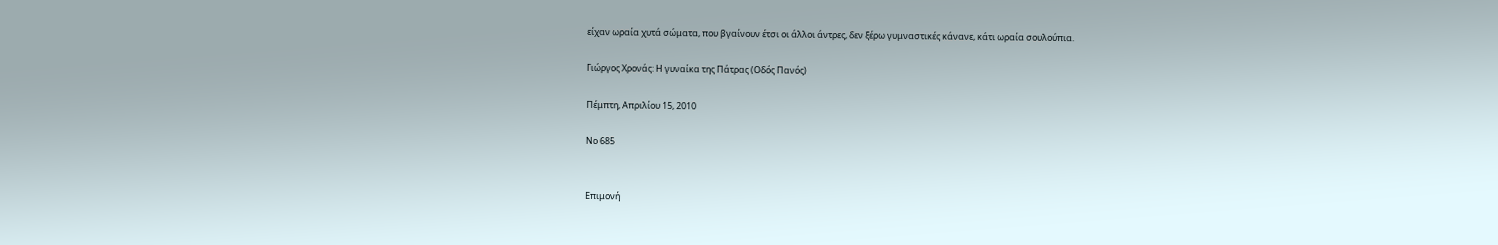είχαν ωραία χυτά σώματα, που βγαίνουν έτσι οι άλλοι άντρες, δεν ξέρω γυμναστικές κάνανε, κάτι ωραία σουλούπια.

Γιώργος Χρονάς: Η γυναίκα της Πάτρας (Οδός Πανός)

Πέμπτη, Απριλίου 15, 2010

No 685


Επιμονή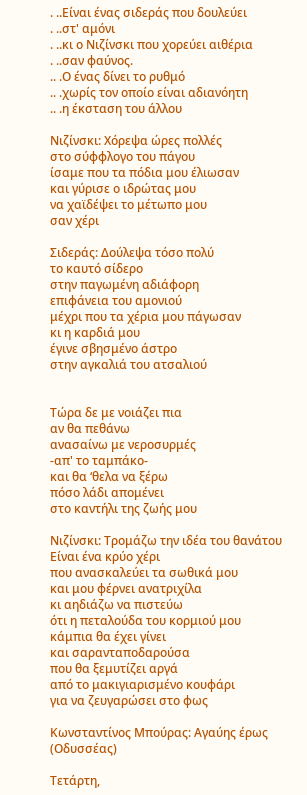. ..Είναι ένας σιδεράς που δουλεύει
. ..στ' αμόνι
. ..κι ο Νιζίνσκι που χορεύει αιθέρια
. ..σαν φαύνος.
.. .Ο ένας δίνει το ρυθμό
.. .χωρίς τον οποίο είναι αδιανόητη
.. .η έκσταση του άλλου

Νιζίνσκι: Χόρεψα ώρες πολλές
στο σύφφλογο του πάγου
ίσαμε που τα πόδια μου έλιωσαν
και γύρισε ο ιδρώτας μου
να χαϊδέψει το μέτωπο μου
σαν χέρι

Σιδεράς: Δούλεψα τόσο πολύ
το καυτό σίδερο
στην παγωμένη αδιάφορη
επιφάνεια του αμονιού
μέχρι που τα χέρια μου πάγωσαν
κι η καρδιά μου
έγινε σβησμένο άστρο
στην αγκαλιά του ατσαλιού


Τώρα δε με νοιάζει πια
αν θα πεθάνω
ανασαίνω με νεροσυρμές
-απ' το ταμπάκο-
και θα ‘θελα να ξέρω
πόσο λάδι απομένει
στο καντήλι της ζωής μου

Νιζίνσκι: Τρομάζω την ιδέα του θανάτου
Είναι ένα κρύο χέρι
που ανασκαλεύει τα σωθικά μου
και μου φέρνει ανατριχίλα
κι αηδιάζω να πιστεύω
ότι η πεταλούδα του κορμιού μου
κάμπια θα έχει γίνει
και σαρανταποδαρούσα
που θα ξεμυτίζει αργά
από το μακιγιαρισμένο κουφάρι
για να ζευγαρώσει στο φως

Κωνσταντίνος Μπούρας: Αγαύης έρως (Οδυσσέας)

Τετάρτη,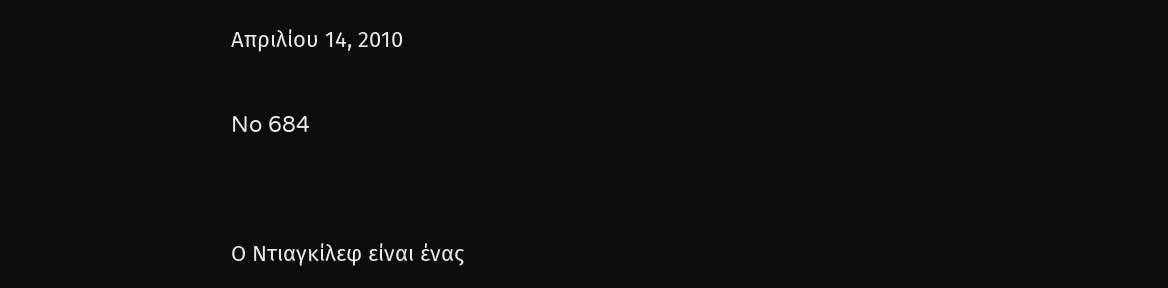Απριλίου 14, 2010

No 684


Ο Ντιαγκίλεφ είναι ένας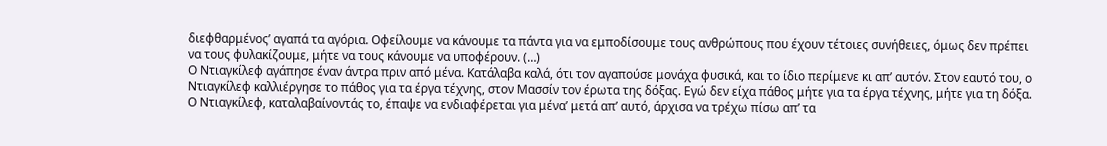διεφθαρμένος’ αγαπά τα αγόρια. Οφείλουμε να κάνουμε τα πάντα για να εμποδίσουμε τους ανθρώπους που έχουν τέτοιες συνήθειες, όμως δεν πρέπει να τους φυλακίζουμε, μήτε να τους κάνουμε να υποφέρουν. (…)
Ο Ντιαγκίλεφ αγάπησε έναν άντρα πριν από μένα. Κατάλαβα καλά, ότι τον αγαπούσε μονάχα φυσικά, και το ίδιο περίμενε κι απ’ αυτόν. Στον εαυτό του, ο Ντιαγκίλεφ καλλιέργησε το πάθος για τα έργα τέχνης, στον Μασσίν τον έρωτα της δόξας. Εγώ δεν είχα πάθος μήτε για τα έργα τέχνης, μήτε για τη δόξα. Ο Ντιαγκίλεφ, καταλαβαίνοντάς το, έπαψε να ενδιαφέρεται για μένα’ μετά απ’ αυτό, άρχισα να τρέχω πίσω απ’ τα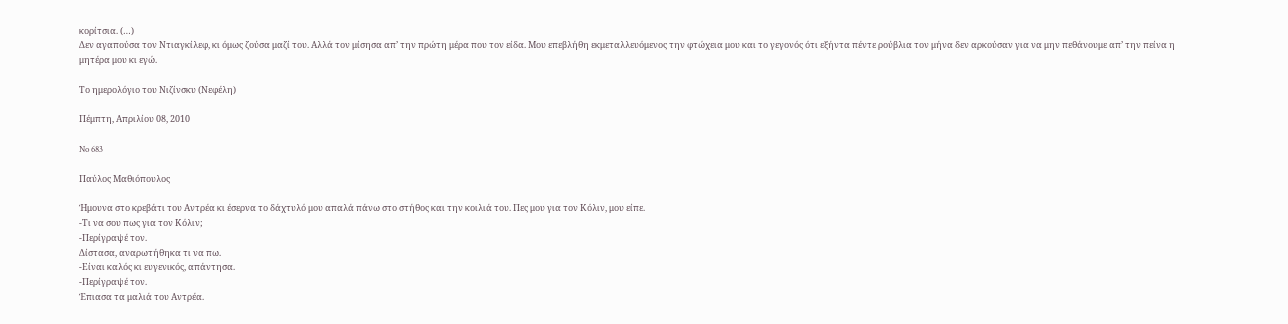κορίτσια. (…)
Δεν αγαπούσα τον Ντιαγκίλεφ, κι όμως ζούσα μαζί του. Αλλά τον μίσησα απ’ την πρώτη μέρα που τον είδα. Μου επεβλήθη εκμεταλλευόμενος την φτώχεια μου και το γεγονός ότι εξήντα πέντε ρούβλια τον μήνα δεν αρκούσαν για να μην πεθάνουμε απ’ την πείνα η μητέρα μου κι εγώ.

Το ημερολόγιο του Νιζίνσκυ (Νεφέλη)

Πέμπτη, Απριλίου 08, 2010

No 683

Παύλος Μαθιόπουλος

Ήμουνα στο κρεβάτι του Αντρέα κι έσερνα το δάχτυλό μου απαλά πάνω στο στήθος και την κοιλιά του. Πες μου για τον Κόλιν, μου είπε.
-Τι να σου πως για τον Κόλιν;
-Περίγραψέ τον.
Δίστασα, αναρωτήθηκα τι να πω.
-Είναι καλός κι ευγενικός, απάντησα.
-Περίγραψέ τον.
Έπιασα τα μαλιά του Αντρέα.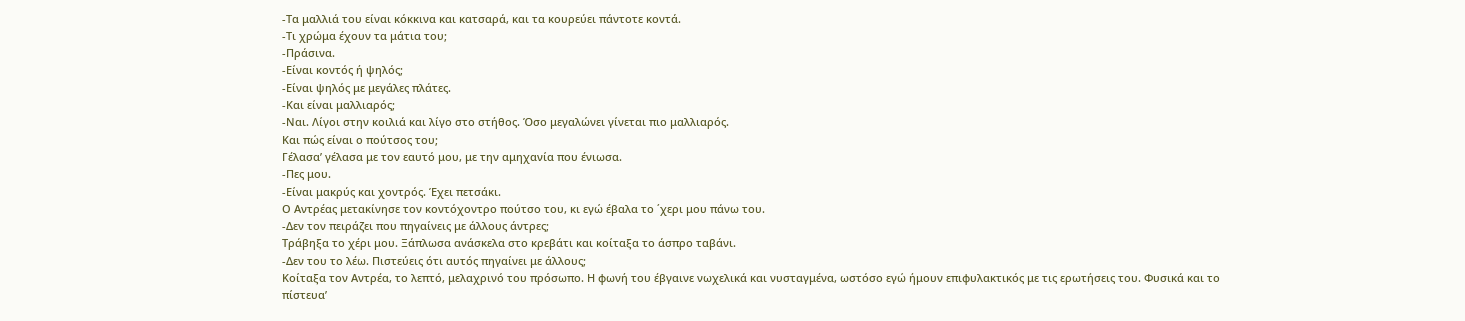-Τα μαλλιά του είναι κόκκινα και κατσαρά, και τα κουρεύει πάντοτε κοντά.
-Τι χρώμα έχουν τα μάτια του;
-Πράσινα.
-Είναι κοντός ή ψηλός;
-Είναι ψηλός με μεγάλες πλάτες.
-Και είναι μαλλιαρός;
-Ναι. Λίγοι στην κοιλιά και λίγο στο στήθος. Όσο μεγαλώνει γίνεται πιο μαλλιαρός.
Και πώς είναι ο πούτσος του;
Γέλασα’ γέλασα με τον εαυτό μου, με την αμηχανία που ένιωσα.
-Πες μου.
-Είναι μακρύς και χοντρός. Έχει πετσάκι.
Ο Αντρέας μετακίνησε τον κοντόχοντρο πούτσο του, κι εγώ έβαλα το ΄χερι μου πάνω του.
-Δεν τον πειράζει που πηγαίνεις με άλλους άντρες;
Τράβηξα το χέρι μου. Ξάπλωσα ανάσκελα στο κρεβάτι και κοίταξα το άσπρο ταβάνι.
-Δεν του το λέω. Πιστεύεις ότι αυτός πηγαίνει με άλλους;
Κοίταξα τον Αντρέα, το λεπτό, μελαχρινό του πρόσωπο. Η φωνή του έβγαινε νωχελικά και νυσταγμένα, ωστόσο εγώ ήμουν επιφυλακτικός με τις ερωτήσεις του. Φυσικά και το πίστευα’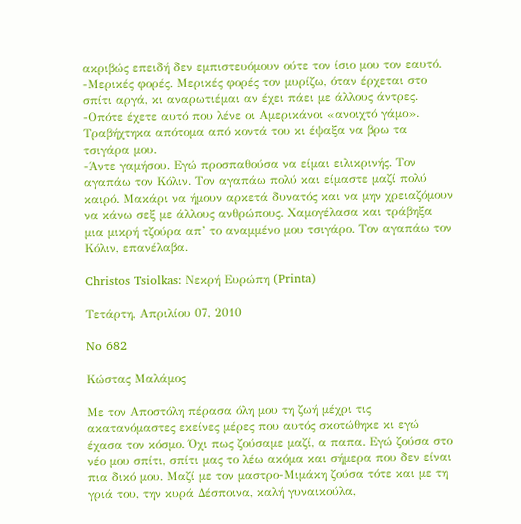ακριβώς επειδή δεν εμπιστευόμουν ούτε τον ίσιο μου τον εαυτό.
-Μερικές φορές. Μερικές φορές τον μυρίζω, όταν έρχεται στο σπίτι αργά, κι αναρωτιέμαι αν έχει πάει με άλλους άντρες.
-Οπότε έχετε αυτό που λένε οι Αμερικάνοι «ανοιχτό γάμο».
Τραβήχτηκα απότομα από κοντά του κι έψαξα να βρω τα τσιγάρα μου.
-Άντε γαμήσου. Εγώ προσπαθούσα να είμαι ειλικρινής. Τον αγαπάω τον Κόλιν. Τον αγαπάω πολύ και είμαστε μαζί πολύ καιρό. Μακάρι να ήμουν αρκετά δυνατός και να μην χρειαζόμουν να κάνω σεξ με άλλους ανθρώπους. Χαμογέλασα και τράβηξα μια μικρή τζούρα απ’ το αναμμένο μου τσιγάρο. Τον αγαπάω τον Κόλιν, επανέλαβα.

Christos Tsiolkas: Νεκρή Ευρώπη (Printa)

Τετάρτη, Απριλίου 07, 2010

No 682

Κώστας Μαλάμος

Με τον Αποστόλη πέρασα όλη μου τη ζωή μέχρι τις ακατανόμαστες εκείνες μέρες που αυτός σκοτώθηκε κι εγώ έχασα τον κόσμο. Όχι πως ζούσαμε μαζί, α παπα. Εγώ ζούσα στο νέο μου σπίτι, σπίτι μας το λέω ακόμα και σήμερα που δεν είναι πια δικό μου. Μαζί με τον μαστρο-Μιμάκη ζούσα τότε και με τη γριά του, την κυρά Δέσποινα, καλή γυναικούλα,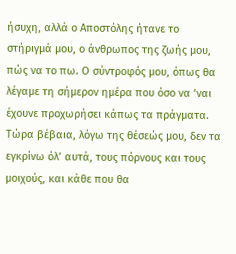ήσυχη, αλλά ο Αποστόλης ήτανε το στήριγμά μου, ο άνθρωπος της ζωής μου, πώς να το πω. Ο σύντροφός μου, όπως θα λέγαμε τη σήμερον ημέρα που όσο να ‘ναι έχουνε προχωρήσει κάπως τα πράγματα. Τώρα βέβαια, λόγω της θέσεώς μου, δεν τα εγκρίνω όλ’ αυτά, τους πόρνους και τους μοιχούς, και κάθε που θα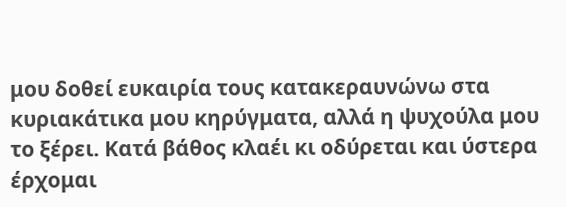μου δοθεί ευκαιρία τους κατακεραυνώνω στα κυριακάτικα μου κηρύγματα, αλλά η ψυχούλα μου το ξέρει. Κατά βάθος κλαέι κι οδύρεται και ύστερα έρχομαι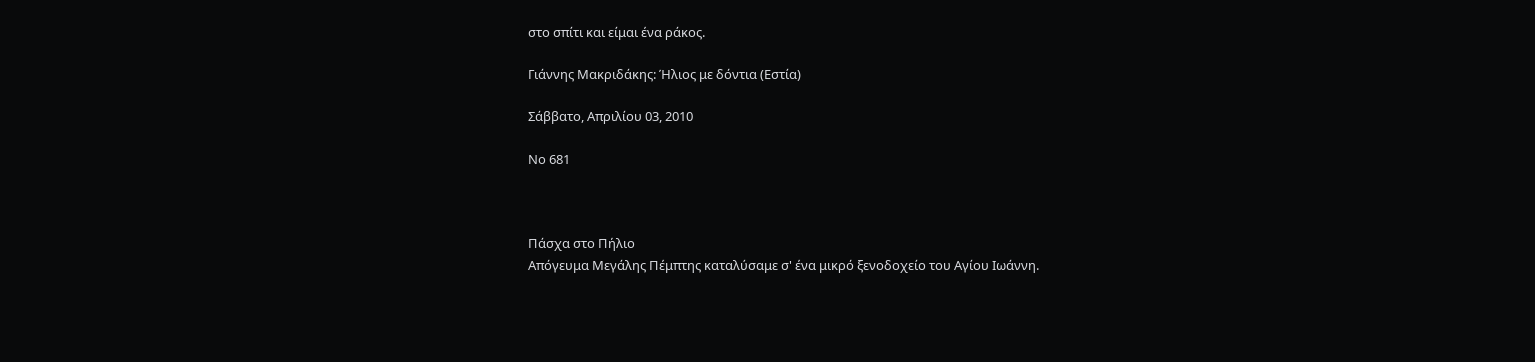στο σπίτι και είμαι ένα ράκος.

Γιάννης Μακριδάκης: Ήλιος με δόντια (Εστία)

Σάββατο, Απριλίου 03, 2010

Νο 681



Πάσχα στο Πήλιο
Απόγευμα Μεγάλης Πέμπτης καταλύσαμε σ' ένα μικρό ξενοδοχείο του Αγίου Ιωάννη.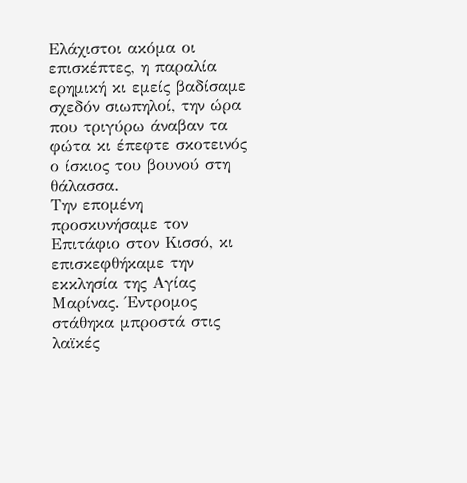Ελάχιστοι ακόμα οι επισκέπτες, η παραλία ερημική κι εμείς βαδίσαμε σχεδόν σιωπηλοί, την ώρα που τριγύρω άναβαν τα φώτα κι έπεφτε σκοτεινός ο ίσκιος του βουνού στη θάλασσα.
Την επομένη προσκυνήσαμε τον Επιτάφιο στον Κισσό, κι επισκεφθήκαμε την εκκλησία της Αγίας Μαρίνας. Έντρομος στάθηκα μπροστά στις λαϊκές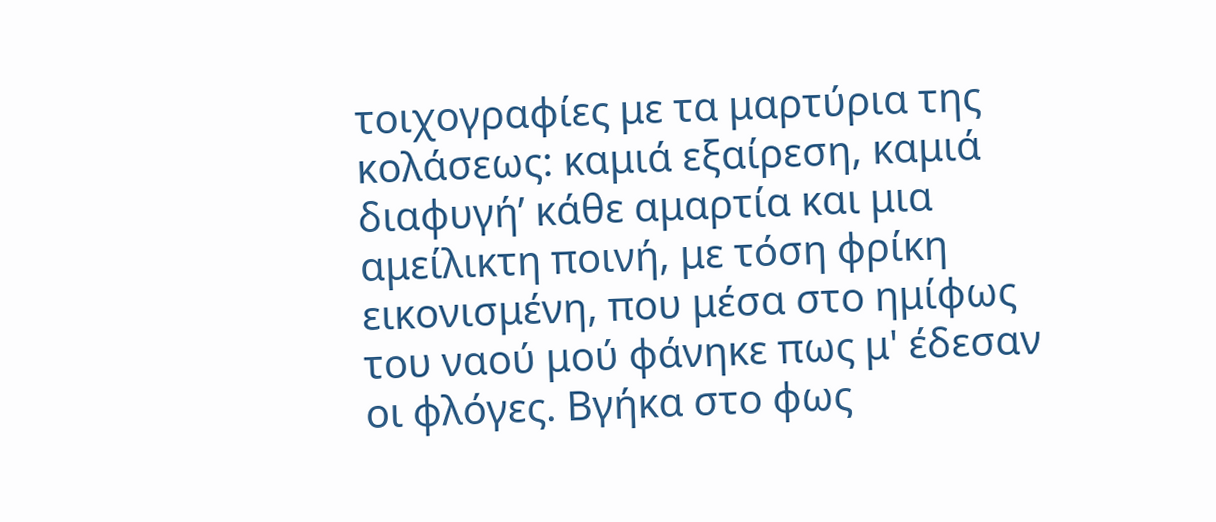τοιχογραφίες με τα μαρτύρια της κολάσεως: καμιά εξαίρεση, καμιά διαφυγή’ κάθε αμαρτία και μια αμείλικτη ποινή, με τόση φρίκη εικονισμένη, που μέσα στο ημίφως του ναού μού φάνηκε πως μ' έδεσαν οι φλόγες. Βγήκα στο φως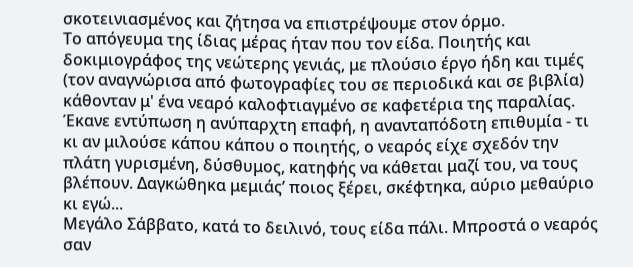σκοτεινιασμένος και ζήτησα να επιστρέψουμε στον όρμο.
Το απόγευμα της ίδιας μέρας ήταν που τον είδα. Ποιητής και δοκιμιογράφος της νεώτερης γενιάς, με πλούσιο έργο ήδη και τιμές (τον αναγνώρισα από φωτογραφίες του σε περιοδικά και σε βιβλία) κάθονταν μ' ένα νεαρό καλοφτιαγμένο σε καφετέρια της παραλίας. Έκανε εντύπωση η ανύπαρχτη επαφή, η ανανταπόδοτη επιθυμία - τι κι αν μιλούσε κάπου κάπου ο ποιητής, ο νεαρός είχε σχεδόν την πλάτη γυρισμένη, δύσθυμος, κατηφής να κάθεται μαζί του, να τους βλέπουν. Δαγκώθηκα μεμιάς’ ποιος ξέρει, σκέφτηκα, αύριο μεθαύριο κι εγώ...
Μεγάλο Σάββατο, κατά το δειλινό, τους είδα πάλι. Μπροστά ο νεαρός σαν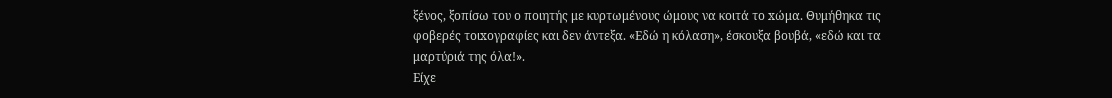ξένος, ξοπίσω του ο ποιητής με κυρτωμένους ώμους να κοιτά το xώμα. Θυμήθηκα τις φοβερές τοιxογραφίες και δεν άντεξα. «Εδώ η κόλαση», έσκουξα βουβά, «εδώ και τα μαρτύριά της όλα!».
Είχε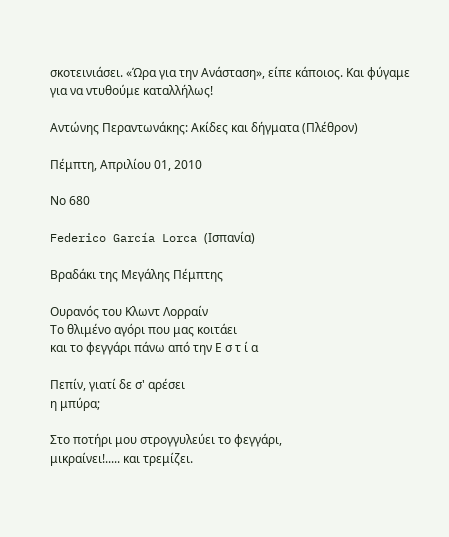σκοτεινιάσει. «Ώρα για την Ανάσταση», είπε κάποιος. Και φύγαμε για να ντυθούμε καταλλήλως!

Αντώνης Περαντωνάκης: Ακίδες και δήγματα (Πλέθρον)

Πέμπτη, Απριλίου 01, 2010

Νο 680

Federico García Lorca (Ισπανία)

Βραδάκι της Μεγάλης Πέμπτης

Ουρανός του Κλωντ Λορραίν
Το θλιμένο αγόρι που μας κοιτάει
και το φεγγάρι πάνω από την Ε σ τ ί α

Πεπίν, γιατί δε σ' αρέσει
η μπύρα;

Στο ποτήρι μου στρογγυλεύει το φεγγάρι,
μικραίνει!..... και τρεμίζει.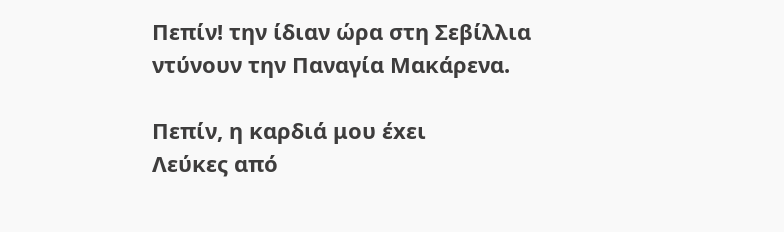Πεπίν! την ίδιαν ώρα στη Σεβίλλια
ντύνουν την Παναγία Μακάρενα.

Πεπίν, η καρδιά μου έxει
Λεύκες από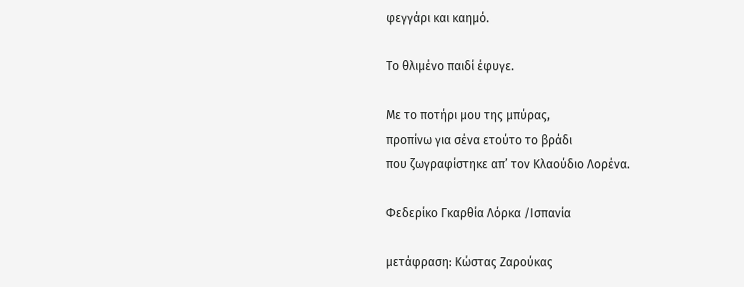φεγγάρι και καημό.

Το θλιμένο παιδί έφυγε.

Με το ποτήρι μου της μπύρας,
προπίνω για σένα ετούτο το βράδι
που ζωγραφίστηκε απ’ τον Κλαούδιο Λορένα.

Φεδερίκο Γκαρθία Λόρκα /Ισπανία

μετάφραση: Κώστας Ζαρούκας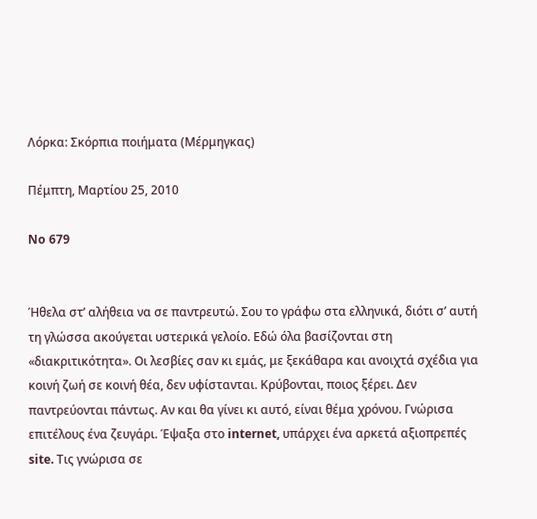Λόρκα: Σκόρπια ποιήματα (Μέρμηγκας)

Πέμπτη, Μαρτίου 25, 2010

No 679


Ήθελα στ’ αλήθεια να σε παντρευτώ. Σου το γράφω στα ελληνικά, διότι σ’ αυτή τη γλώσσα ακούγεται υστερικά γελοίο. Εδώ όλα βασίζονται στη «διακριτικότητα». Οι λεσβίες σαν κι εμάς, με ξεκάθαρα και ανοιχτά σχέδια για κοινή ζωή σε κοινή θέα, δεν υφίστανται. Κρύβονται, ποιος ξέρει. Δεν παντρεύονται πάντως. Αν και θα γίνει κι αυτό, είναι θέμα χρόνου. Γνώρισα επιτέλους ένα ζευγάρι. Έψαξα στο internet, υπάρχει ένα αρκετά αξιοπρεπές site. Τις γνώρισα σε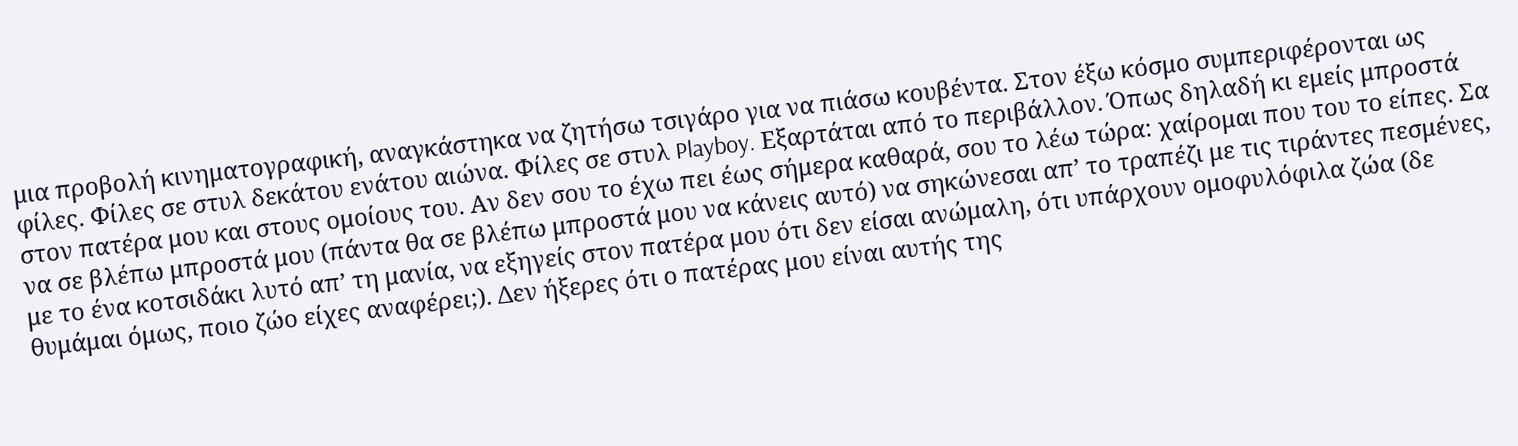μια προβολή κινηματογραφική, αναγκάστηκα να ζητήσω τσιγάρο για να πιάσω κουβέντα. Στον έξω κόσμο συμπεριφέρονται ως φίλες. Φίλες σε στυλ δεκάτου ενάτου αιώνα. Φίλες σε στυλ Playboy. Εξαρτάται από το περιβάλλον. Όπως δηλαδή κι εμείς μπροστά στον πατέρα μου και στους ομοίους του. Αν δεν σου το έχω πει έως σήμερα καθαρά, σου το λέω τώρα: χαίρομαι που του το είπες. Σα να σε βλέπω μπροστά μου (πάντα θα σε βλέπω μπροστά μου να κάνεις αυτό) να σηκώνεσαι απ’ το τραπέζι με τις τιράντες πεσμένες, με το ένα κοτσιδάκι λυτό απ’ τη μανία, να εξηγείς στον πατέρα μου ότι δεν είσαι ανώμαλη, ότι υπάρχουν ομοφυλόφιλα ζώα (δε θυμάμαι όμως, ποιο ζώο είχες αναφέρει;). Δεν ήξερες ότι ο πατέρας μου είναι αυτής της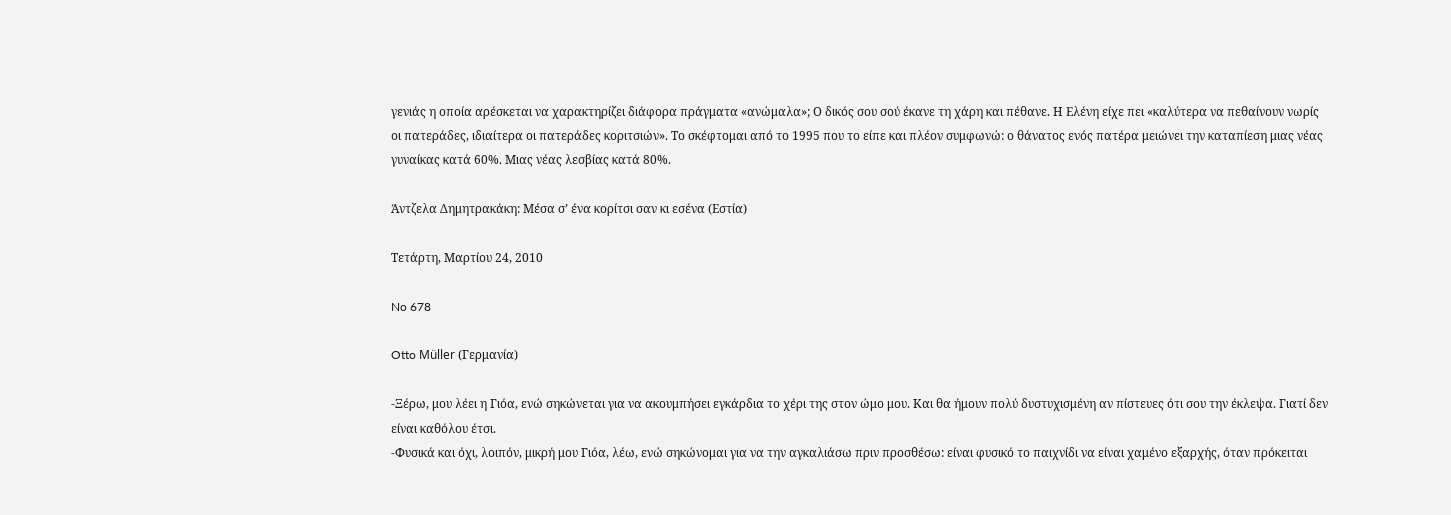γενιάς η οποία αρέσκεται να χαρακτηρίζει διάφορα πράγματα «ανώμαλα»; Ο δικός σου σού έκανε τη χάρη και πέθανε. Η Ελένη είχε πει «καλύτερα να πεθαίνουν νωρίς οι πατεράδες, ιδιαίτερα οι πατεράδες κοριτσιών». Το σκέφτομαι από το 1995 που το είπε και πλέον συμφωνώ: ο θάνατος ενός πατέρα μειώνει την καταπίεση μιας νέας γυναίκας κατά 60%. Μιας νέας λεσβίας κατά 80%.

Άντζελα Δημητρακάκη: Μέσα σ’ ένα κορίτσι σαν κι εσένα (Εστία)

Τετάρτη, Μαρτίου 24, 2010

No 678

Otto Müller (Γερμανία)

-Ξέρω, μου λέει η Γιόα, ενώ σηκώνεται για να ακουμπήσει εγκάρδια το χέρι της στον ώμο μου. Και θα ήμουν πολύ δυστυχισμένη αν πίστευες ότι σου την έκλεψα. Γιατί δεν είναι καθόλου έτσι.
-Φυσικά και όχι, λοιπόν, μικρή μου Γιόα, λέω, ενώ σηκώνομαι για να την αγκαλιάσω πριν προσθέσω: είναι φυσικό το παιχνίδι να είναι χαμένο εξαρχής, όταν πρόκειται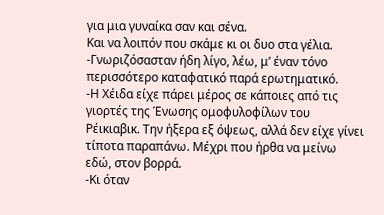για μια γυναίκα σαν και σένα.
Και να λοιπόν που σκάμε κι οι δυο στα γέλια.
-Γνωριζόσασταν ήδη λίγο, λέω, μ’ έναν τόνο περισσότερο καταφατικό παρά ερωτηματικό.
-Η Χέιδα είχε πάρει μέρος σε κάποιες από τις γιορτές της Ένωσης ομοφυλοφίλων του Ρέικιαβικ. Την ήξερα εξ όψεως, αλλά δεν είχε γίνει τίποτα παραπάνω. Μέχρι που ήρθα να μείνω εδώ, στον βορρά.
-Κι όταν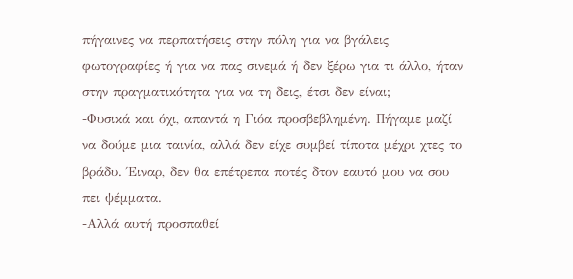πήγαινες να περπατήσεις στην πόλη για να βγάλεις φωτογραφίες ή για να πας σινεμά ή δεν ξέρω για τι άλλο, ήταν στην πραγματικότητα για να τη δεις, έτσι δεν είναι;
-Φυσικά και όχι, απαντά η Γιόα προσβεβλημένη. Πήγαμε μαζί να δούμε μια ταινία, αλλά δεν είχε συμβεί τίποτα μέχρι χτες το βράδυ. Έιναρ, δεν θα επέτρεπα ποτές δτον εαυτό μου να σου πει ψέμματα.
-Αλλά αυτή προσπαθεί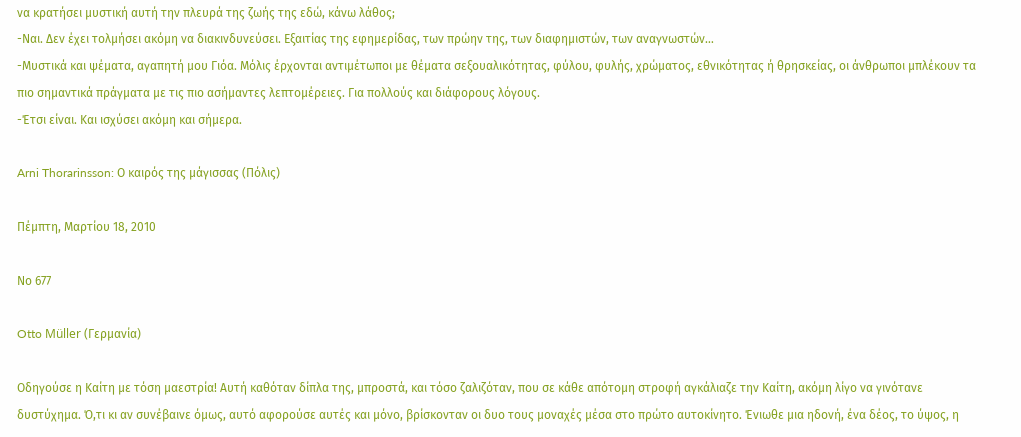να κρατήσει μυστική αυτή την πλευρά της ζωής της εδώ, κάνω λάθος;
-Ναι. Δεν έχει τολμήσει ακόμη να διακινδυνεύσει. Εξαιτίας της εφημερίδας, των πρώην της, των διαφημιστών, των αναγνωστών…
-Μυστικά και ψέματα, αγαπητή μου Γιόα. Μόλις έρχονται αντιμέτωποι με θέματα σεξουαλικότητας, φύλου, φυλής, χρώματος, εθνικότητας ή θρησκείας, οι άνθρωποι μπλέκουν τα πιο σημαντικά πράγματα με τις πιο ασήμαντες λεπτομέρειες. Για πολλούς και διάφορους λόγους.
-Έτσι είναι. Και ισχύσει ακόμη και σήμερα.

Arni Thorarinsson: Ο καιρός της μάγισσας (Πόλις)

Πέμπτη, Μαρτίου 18, 2010

Νο 677

Otto Müller (Γερμανία)

Οδηγούσε η Καίτη με τόση μαεστρία! Αυτή καθόταν δίπλα της, μπροστά, και τόσο ζαλιζόταν, που σε κάθε απότομη στροφή αγκάλιαζε την Καίτη, ακόμη λίγο να γινότανε δυστύχημα. Ό,τι κι αν συνέβαινε όμως, αυτό αφορούσε αυτές και μόνο, βρίσκονταν οι δυο τους μοναχές μέσα στο πρώτο αυτοκίνητο. Ένιωθε μια ηδονή, ένα δέος, το ύψος, η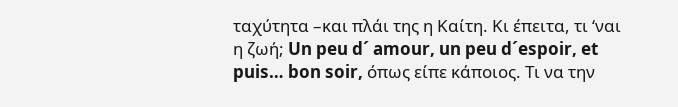ταχύτητα –και πλάι της η Καίτη. Κι έπειτα, τι ‘ναι η ζωή; Un peu d´ amour, un peu d´espoir, et puis… bon soir, όπως είπε κάποιος. Τι να την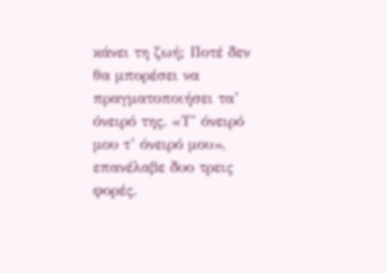κάνει τη ζωή; Ποτέ δεν θα μπορέσει να πραγματοποιήσει τα’ όνειρό της. «Τ’ όνειρό μου τ’ όνειρό μου», επανέλαβε δυο τρεις φορές.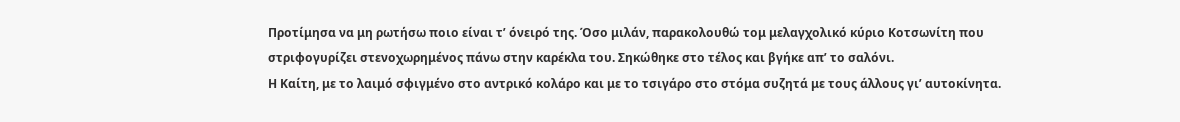Προτίμησα να μη ρωτήσω ποιο είναι τ’ όνειρό της. Όσο μιλάν, παρακολουθώ τομ μελαγχολικό κύριο Κοτσωνίτη που στριφογυρίζει στενοχωρημένος πάνω στην καρέκλα του. Σηκώθηκε στο τέλος και βγήκε απ’ το σαλόνι.
Η Καίτη, με το λαιμό σφιγμένο στο αντρικό κολάρο και με το τσιγάρο στο στόμα συζητά με τους άλλους γι’ αυτοκίνητα.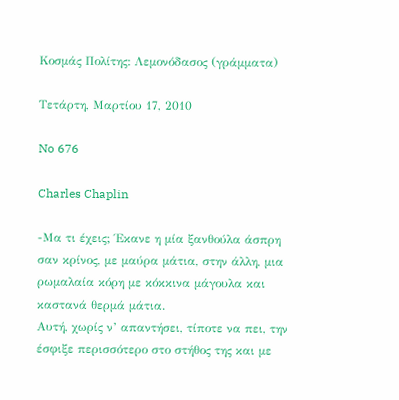Κοσμάς Πολίτης: Λεμονόδασος (γράμματα)

Τετάρτη, Μαρτίου 17, 2010

No 676

Charles Chaplin

-Μα τι έχεις; Έκανε η μία ξανθούλα άσπρη σαν κρίνος, με μαύρα μάτια, στην άλλη, μια ρωμαλαία κόρη με κόκκινα μάγουλα και καστανά θερμά μάτια.
Αυτή, χωρίς ν’ απαντήσει, τίποτε να πει, την έσφιξε περισσότερο στο στήθος της και με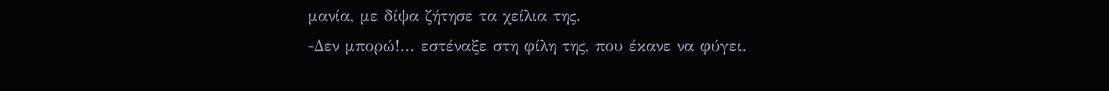μανία, με δίψα ζήτησε τα χείλια της.
-Δεν μπορώ!... εστέναξε στη φίλη της, που έκανε να φύγει.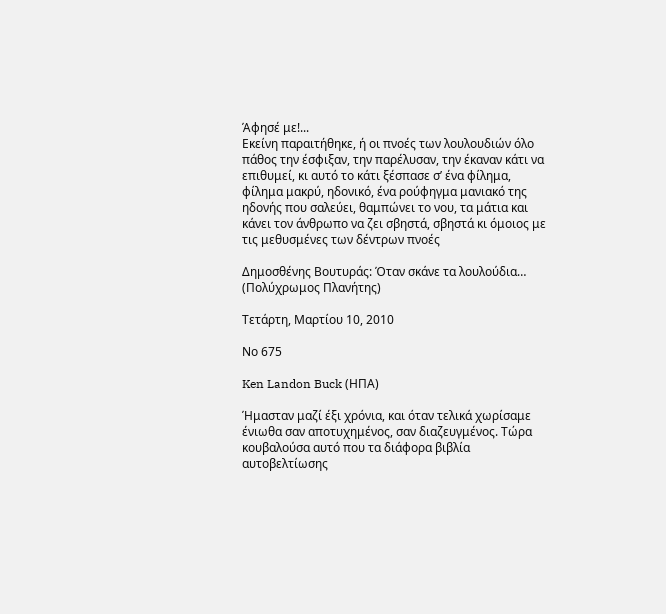Άφησέ με!...
Εκείνη παραιτήθηκε, ή οι πνοές των λουλουδιών όλο πάθος την έσφιξαν, την παρέλυσαν, την έκαναν κάτι να επιθυμεί, κι αυτό το κάτι ξέσπασε σ’ ένα φίλημα, φίλημα μακρύ, ηδονικό, ένα ρούφηγμα μανιακό της ηδονής που σαλεύει, θαμπώνει το νου, τα μάτια και κάνει τον άνθρωπο να ζει σβηστά, σβηστά κι όμοιος με τις μεθυσμένες των δέντρων πνοές

Δημοσθένης Βουτυράς: Όταν σκάνε τα λουλούδια… (Πολύχρωμος Πλανήτης)

Τετάρτη, Μαρτίου 10, 2010

Νο 675

Ken Landon Buck (ΗΠΑ)

Ήμασταν μαζί έξι χρόνια, και όταν τελικά χωρίσαμε ένιωθα σαν αποτυχημένος, σαν διαζευγμένος. Τώρα κουβαλούσα αυτό που τα διάφορα βιβλία αυτοβελτίωσης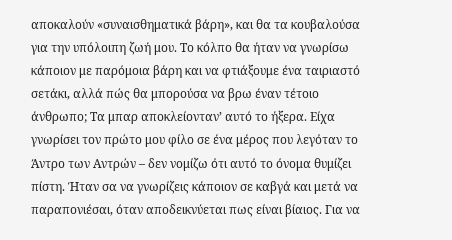αποκαλούν «συναισθηματικά βάρη», και θα τα κουβαλούσα για την υπόλοιπη ζωή μου. Το κόλπο θα ήταν να γνωρίσω κάποιον με παρόμοια βάρη και να φτιάξουμε ένα ταιριαστό σετάκι, αλλά πώς θα μπορούσα να βρω έναν τέτοιο άνθρωπο; Τα μπαρ αποκλείονταν’ αυτό το ήξερα. Είχα γνωρίσει τον πρώτο μου φίλο σε ένα μέρος που λεγόταν το Άντρο των Αντρών – δεν νομίζω ότι αυτό το όνομα θυμίζει πίστη. Ήταν σα να γνωρίζεις κάποιον σε καβγά και μετά να παραπονιέσαι, όταν αποδεικνύεται πως είναι βίαιος. Για να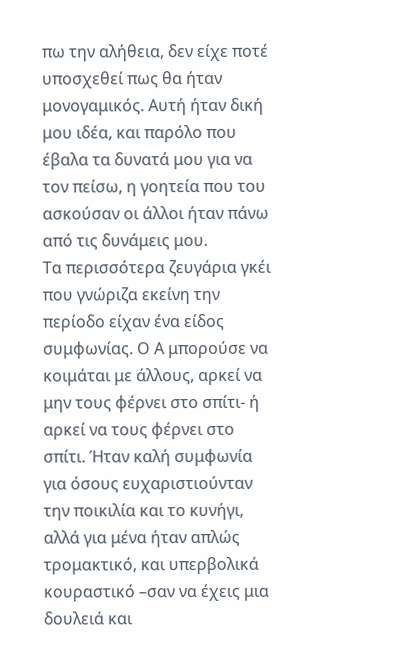πω την αλήθεια, δεν είχε ποτέ υποσχεθεί πως θα ήταν μονογαμικός. Αυτή ήταν δική μου ιδέα, και παρόλο που έβαλα τα δυνατά μου για να τον πείσω, η γοητεία που του ασκούσαν οι άλλοι ήταν πάνω από τις δυνάμεις μου.
Τα περισσότερα ζευγάρια γκέι που γνώριζα εκείνη την περίοδο είχαν ένα είδος συμφωνίας. Ο Α μπορούσε να κοιμάται με άλλους, αρκεί να μην τους φέρνει στο σπίτι- ή αρκεί να τους φέρνει στο σπίτι. Ήταν καλή συμφωνία για όσους ευχαριστιούνταν την ποικιλία και το κυνήγι, αλλά για μένα ήταν απλώς τρομακτικό, και υπερβολικά κουραστικό –σαν να έχεις μια δουλειά και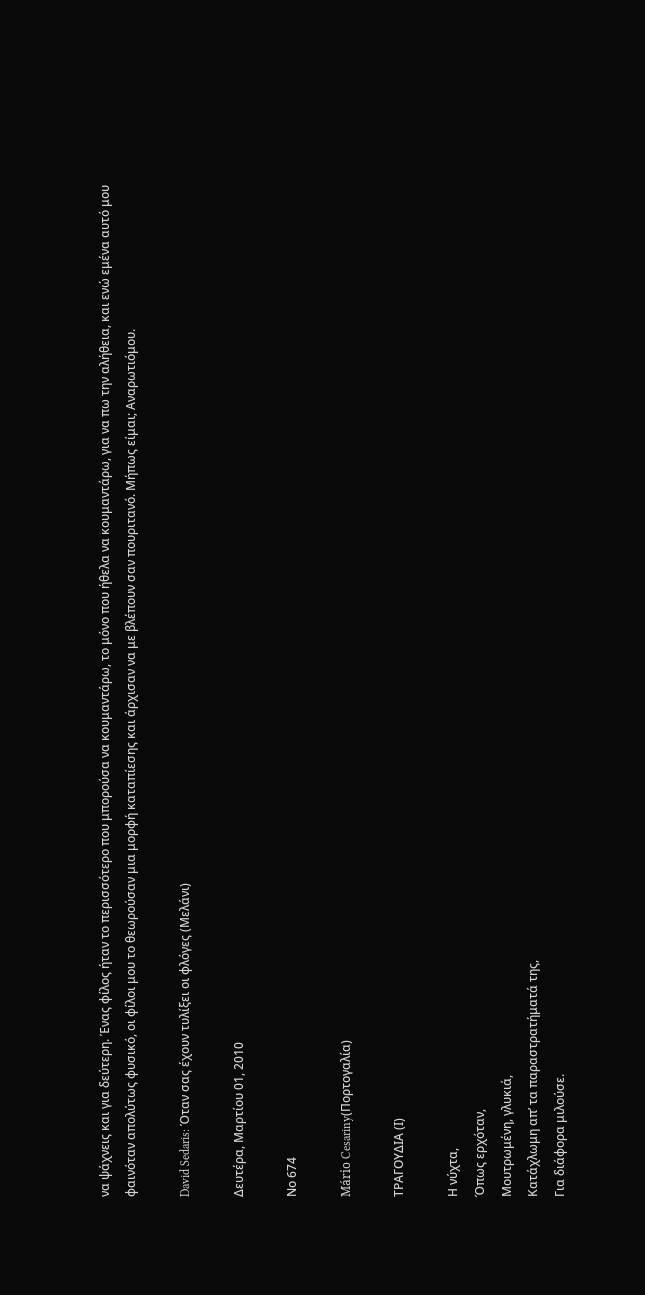να ψάχνεις και για δεύτερη. Ένας φίλος ήταν το περισσότερο που μπορούσα να κουμαντάρω, το μόνο που ήθελα να κουμαντάρω, για να πω την αλήθεια, και ενώ εμένα αυτό μου φαινόταν απολύτως φυσικό, οι φίλοι μου το θεωρούσαν μια μορφή καταπίεσης και άρχισαν να με βλέπουν σαν πουριτανό. Μήπως είμαι; Αναρωτιόμου.

David Sedaris: Όταν σας έχουν τυλίξει οι φλόγες (Μελάνι)

Δευτέρα, Μαρτίου 01, 2010

Νο 674

Mário Cesariny(Πορτογαλία)

ΤΡΑΓΟΥΔΙΑ (Ι)

Η νύχτα,
Όπως ερχόταν,
Μουτρωμένη, γλυκιά,
Κατάχλωμη απ’ τα παραστρατήματά της,
Για διάφορα μιλούσε.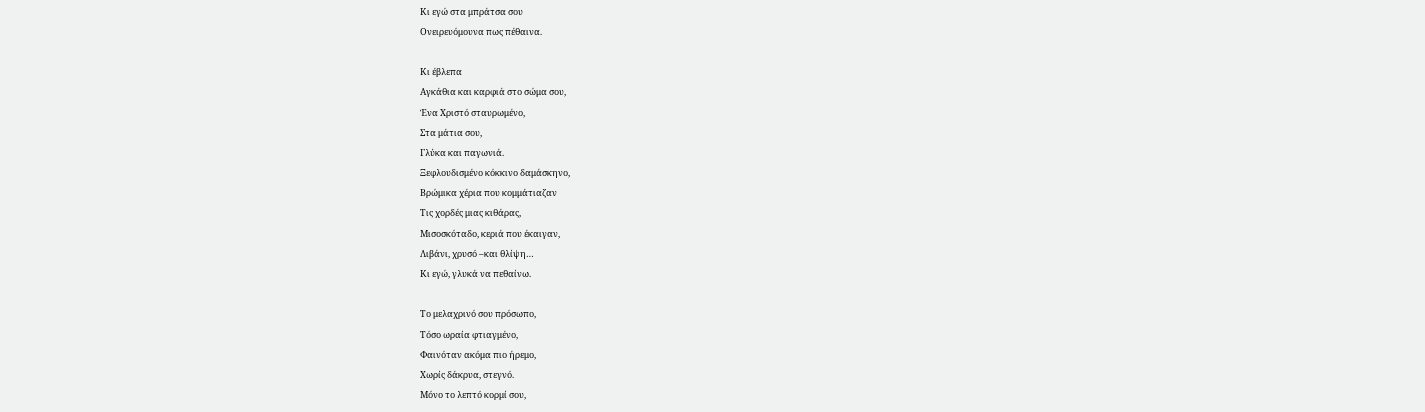Κι εγώ στα μπράτσα σου
Ονειρευόμουνα πως πέθαινα.

Κι έβλεπα
Αγκάθια και καρφιά στο σώμα σου,
Ένα Χριστό σταυρωμένο,
Στα μάτια σου,
Γλύκα και παγωνιά.
Ξεφλουδισμένο κόκκινο δαμάσκηνο,
Βρώμικα χέρια που κομμάτιαζαν
Τις χορδές μιας κιθάρας,
Μισοσκόταδο, κεριά που έκαιγαν,
Λιβάνι, χρυσό –και θλίψη…
Κι εγώ, γλυκά να πεθαίνω.

Το μελαχρινό σου πρόσωπο,
Τόσο ωραία φτιαγμένο,
Φαινόταν ακόμα πιο ήρεμο,
Χωρίς δάκρυα, στεγνό.
Μόνο το λεπτό κορμί σου,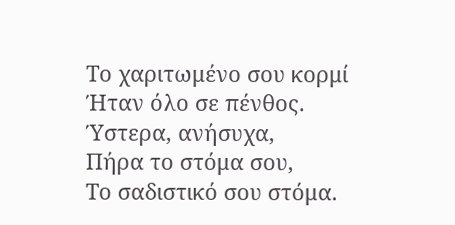Το χαριτωμένο σου κορμί
Ήταν όλο σε πένθος.
Ύστερα, ανήσυχα,
Πήρα το στόμα σου,
Το σαδιστικό σου στόμα.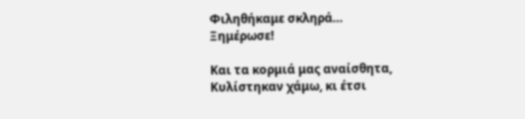Φιληθήκαμε σκληρά…
Ξημέρωσε!

Και τα κορμιά μας αναίσθητα,
Κυλίστηκαν χάμω, κι έτσι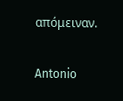απόμειναν.

Antonio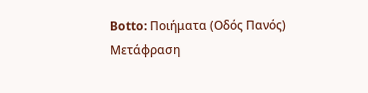Botto: Ποιήματα (Οδός Πανός)
Μετάφραση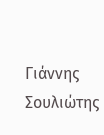Γιάννης Σουλιώτης